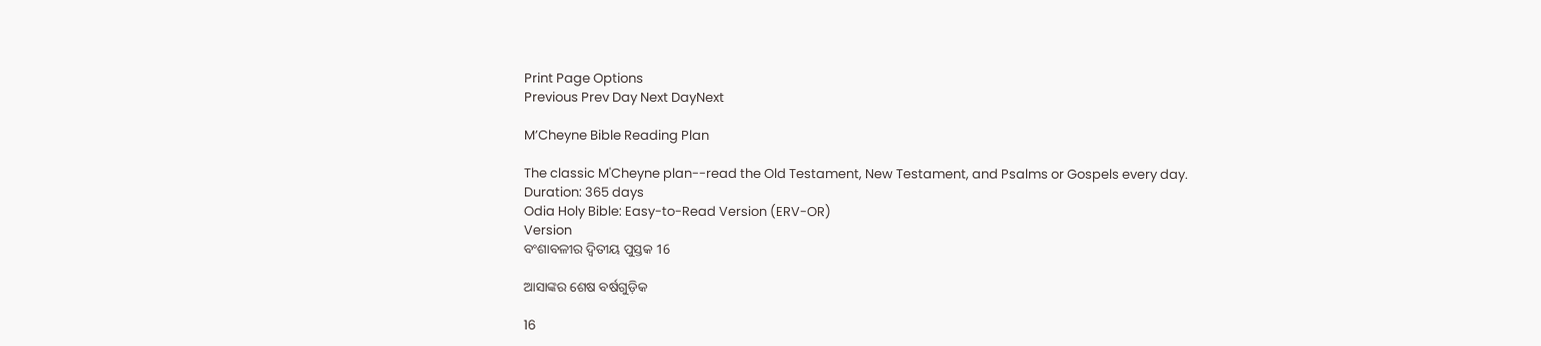Print Page Options
Previous Prev Day Next DayNext

M’Cheyne Bible Reading Plan

The classic M'Cheyne plan--read the Old Testament, New Testament, and Psalms or Gospels every day.
Duration: 365 days
Odia Holy Bible: Easy-to-Read Version (ERV-OR)
Version
ବଂଶାବଳୀର ଦ୍ୱିତୀୟ ପୁସ୍ତକ 16

ଆସାଙ୍କର ଶେଷ ବର୍ଷଗୁଡ଼ିକ

16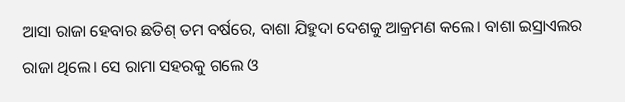ଆସା ରାଜା ହେବାର ଛତିଶ୍ ତମ ବର୍ଷରେ, ବାଶା ଯିହୁଦା ଦେଶକୁ ଆକ୍ରମଣ କଲେ। ବାଶା ଇସ୍ରାଏଲର ରାଜା ଥିଲେ। ସେ ରାମା ସହରକୁ ଗଲେ ଓ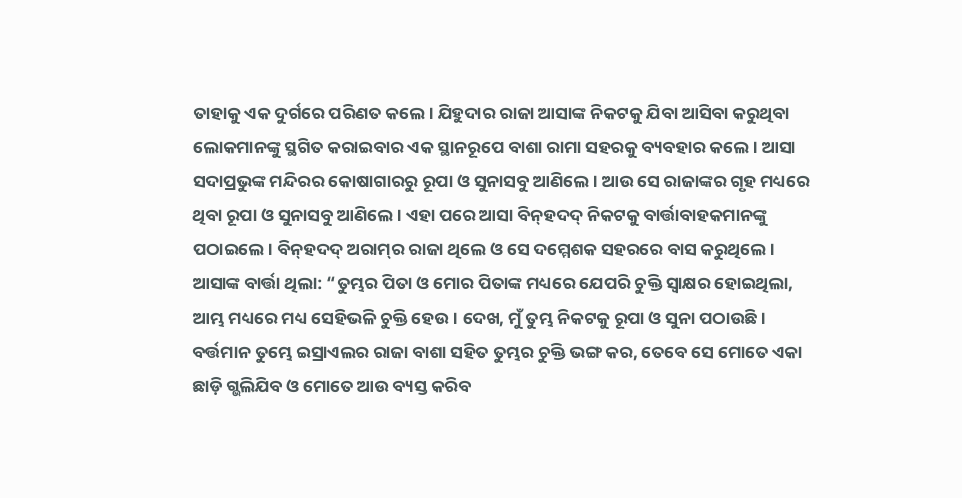ତାହାକୁ ଏକ ଦୁର୍ଗରେ ପରିଣତ କଲେ। ଯିହୁଦାର ରାଜା ଆସାଙ୍କ ନିକଟକୁ ଯିବା ଆସିବା କରୁଥିବା ଲୋକମାନଙ୍କୁ ସ୍ଥଗିତ କରାଇବାର ଏକ ସ୍ଥାନରୂପେ ବାଶା ରାମା ସହରକୁ ବ୍ୟବହାର କଲେ। ଆସା ସଦାପ୍ରଭୁଙ୍କ ମନ୍ଦିରର କୋଷାଗାରରୁ ରୂପା ଓ ସୁନାସବୁ ଆଣିଲେ। ଆଉ ସେ ରାଜାଙ୍କର ଗୃହ ମଧ୍ୟରେ ଥିବା ରୂପା ଓ ସୁନାସବୁ ଆଣିଲେ। ଏହା ପରେ ଆସା ବି‌ନ୍‌ହଦଦ୍ ନିକଟକୁ ବାର୍ତ୍ତାବାହକମାନଙ୍କୁ ପଠାଇଲେ। ବି‌ନ୍‌ହଦଦ୍ ଅରା‌ମ୍‌ର ରାଜା ଥିଲେ ଓ ସେ ଦମ୍ମେଶକ ସହରରେ ବାସ କରୁଥିଲେ। ଆସାଙ୍କ ବାର୍ତ୍ତା ଥିଲା: “ତୁମ୍ଭର ପିତା ଓ ମୋର ପିତାଙ୍କ ମଧ୍ୟରେ ଯେପରି ଚୁକ୍ତି ସ୍ୱାକ୍ଷର ହୋଇଥିଲା, ଆମ୍ଭ ମଧ୍ୟରେ ମଧ୍ୟ ସେହିଭଳି ଚୁକ୍ତି ହେଉ। ଦେଖ, ମୁଁ ତୁମ୍ଭ ନିକଟକୁ ରୂପା ଓ ସୁନା ପଠାଉଛି। ବର୍ତ୍ତମାନ ତୁମ୍ଭେ ଇସ୍ରାଏଲର ରାଜା ବାଶା ସହିତ ତୁମ୍ଭର ଚୁକ୍ତି ଭଙ୍ଗ କର, ତେବେ ସେ ମୋତେ ଏକା ଛାଡ଼ି ଗ୍ଭଲିଯିବ ଓ ମୋତେ ଆଉ ବ୍ୟସ୍ତ କରିବ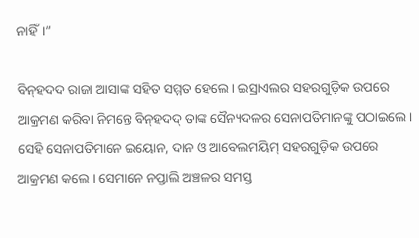ନାହିଁ।”

ବି‌ନ୍‌ହଦଦ ରାଜା ଆସାଙ୍କ ସହିତ ସମ୍ମତ ହେଲେ। ଇସ୍ରାଏଲର ସହରଗୁଡ଼ିକ ଉପରେ ଆକ୍ରମଣ କରିବା ନିମନ୍ତେ ବି‌ନ୍‌ହଦଦ୍ ତାଙ୍କ ସୈନ୍ୟଦଳର ସେନାପତିମାନଙ୍କୁ ପଠାଇଲେ। ସେହି ସେନାପତିମାନେ ଇୟୋନ, ଦାନ ଓ ଆବେଲମୟିମ୍ ସହରଗୁଡ଼ିକ ଉପରେ ଆକ୍ରମଣ କଲେ। ସେମାନେ ନପ୍ତାଲି ଅଞ୍ଚଳର ସମସ୍ତ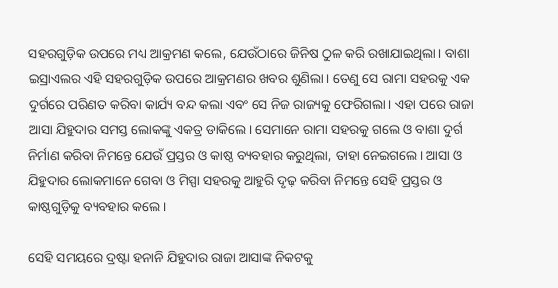ସହରଗୁଡ଼ିକ ଉପରେ ମଧ୍ୟ ଆକ୍ରମଣ କଲେ, ଯେଉଁଠାରେ ଜିନିଷ ଠୁଳ କରି ରଖାଯାଇଥିଲା। ବାଶା ଇସ୍ରାଏଲର ଏହି ସହରଗୁଡ଼ିକ ଉପରେ ଆକ୍ରମଣର ଖବର ଶୁଣିଲା। ତେଣୁ ସେ ରାମା ସହରକୁ ଏକ ଦୁର୍ଗରେ ପରିଣତ କରିବା କାର୍ଯ୍ୟ ବନ୍ଦ କଲା ଏବଂ ସେ ନିଜ ରାଜ୍ୟକୁ ଫେରିଗଲା। ଏହା ପରେ ରାଜା ଆସା ଯିହୁଦାର ସମସ୍ତ ଲୋକଙ୍କୁ ଏକତ୍ର ଡାକିଲେ। ସେମାନେ ରାମା ସହରକୁ ଗଲେ ଓ ବାଶା ଦୁର୍ଗ ନିର୍ମାଣ କରିବା ନିମନ୍ତେ ଯେଉଁ ପ୍ରସ୍ତର ଓ କାଷ୍ଠ ବ୍ୟବହାର କରୁଥିଲା, ତାହା ନେଇଗଲେ। ଆସା ଓ ଯିହୁଦାର ଲୋକମାନେ ଗେବା ଓ ମିସ୍ପା ସହରକୁ ଆହୁରି ଦୃଢ଼ କରିବା ନିମନ୍ତେ ସେହି ପ୍ରସ୍ତର ଓ କାଷ୍ଠଗୁଡ଼ିକୁ ବ୍ୟବହାର କଲେ।

ସେହି ସମୟରେ ଦ୍ରଷ୍ଟା ହନାନି ଯିହୁଦାର ରାଜା ଆସାଙ୍କ ନିକଟକୁ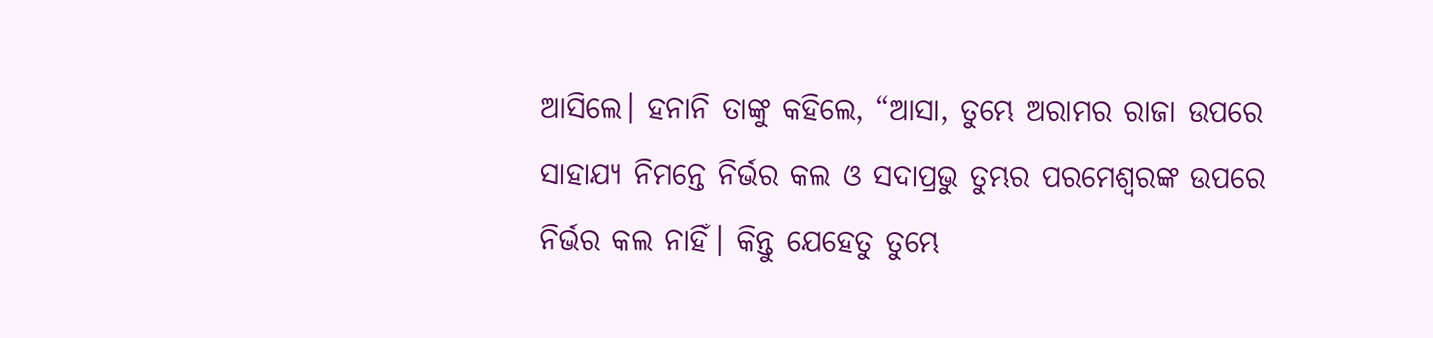ଆସିଲେ। ହନାନି ତାଙ୍କୁ କହିଲେ, “ଆସା, ତୁମ୍ଭେ ଅରାମର ରାଜା ଉପରେ ସାହାଯ୍ୟ ନିମନ୍ତେ ନିର୍ଭର କଲ ଓ ସଦାପ୍ରଭୁ ତୁମ୍ଭର ପରମେଶ୍ୱରଙ୍କ ଉପରେ ନିର୍ଭର କଲ ନାହିଁ। କିନ୍ତୁ ଯେହେତୁ ତୁମ୍ଭେ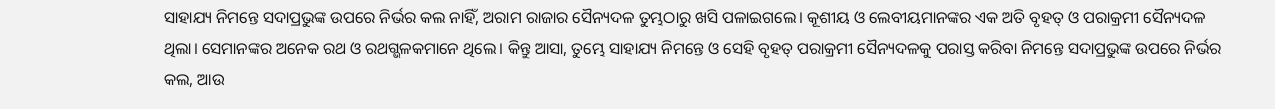ସାହାଯ୍ୟ ନିମନ୍ତେ ସଦାପ୍ରଭୁଙ୍କ ଉପରେ ନିର୍ଭର କଲ ନାହିଁ, ଅରାମ ରାଜାର ସୈନ୍ୟଦଳ ତୁମ୍ଭଠାରୁ ଖସି ପଳାଇଗଲେ। କୂଶୀୟ ଓ ଲେବୀୟମାନଙ୍କର ଏକ ଅତି ବୃହତ୍ ଓ ପରାକ୍ରମୀ ସୈନ୍ୟଦଳ ଥିଲା। ସେମାନଙ୍କର ଅନେକ ରଥ ଓ ରଥଗ୍ଭଳକମାନେ ଥିଲେ। କିନ୍ତୁ ଆସା, ତୁମ୍ଭେ ସାହାଯ୍ୟ ନିମନ୍ତେ ଓ ସେହି ବୃହତ୍ ପରାକ୍ରମୀ ସୈନ୍ୟଦଳକୁ ପରାସ୍ତ କରିବା ନିମନ୍ତେ ସଦାପ୍ରଭୁଙ୍କ ଉପରେ ନିର୍ଭର କଲ, ଆଉ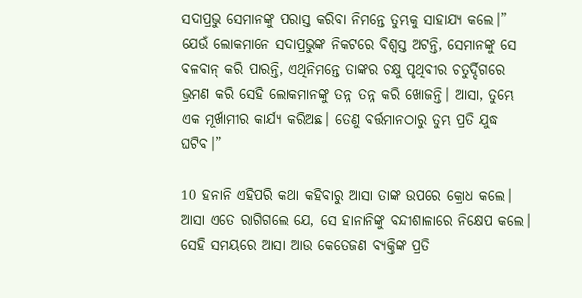ସଦାପ୍ରଭୁ ସେମାନଙ୍କୁ ପରାସ୍ତ କରିବା ନିମନ୍ତେ ତୁମ୍ଭକୁ ସାହାଯ୍ୟ କଲେ।” ଯେଉଁ ଲୋକମାନେ ସଦାପ୍ରଭୁଙ୍କ ନିକଟରେ ବିଶ୍ୱସ୍ତ ଅଟନ୍ତି, ସେମାନଙ୍କୁ ସେ ବଳବାନ୍ କରି ପାରନ୍ତି, ଏଥିନିମନ୍ତେ ତାଙ୍କର ଚକ୍ଷୁ ପୃଥିବୀର ଚତୁର୍ଦ୍ଦିଗରେ ଭ୍ରମଣ କରି ସେହି ଲୋକମାନଙ୍କୁ ତନ୍ନ ତନ୍ନ କରି ଖୋଜନ୍ତି। ଆସା, ତୁମ୍ଭେ ଏକ ମୂର୍ଖାମୀର କାର୍ଯ୍ୟ କରିଅଛ। ତେଣୁ ବର୍ତ୍ତମାନଠାରୁ ତୁମ୍ଭ ପ୍ରତି ଯୁଦ୍ଧ ଘଟିବ।”

10 ହନାନି ଏହିପରି କଥା କହିବାରୁ ଆସା ତାଙ୍କ ଉପରେ କ୍ରୋଧ କଲେ। ଆସା ଏତେ ରାଗିଗଲେ ଯେ, ସେ ହାନାନିଙ୍କୁ ବନ୍ଦୀଶାଳାରେ ନିକ୍ଷେପ କଲେ। ସେହି ସମୟରେ ଆସା ଆଉ କେତେଜଣ ବ୍ୟକ୍ତିଙ୍କ ପ୍ରତି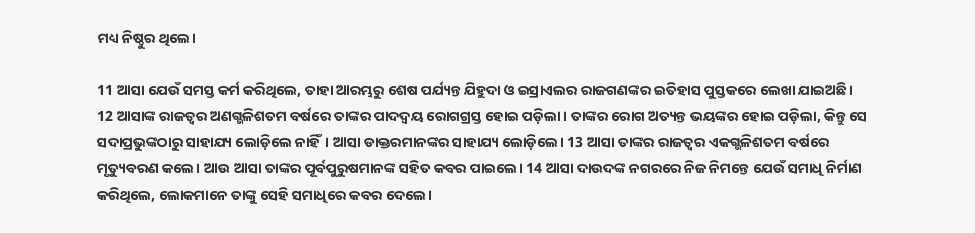ମଧ୍ୟ ନିଷ୍ଠୁର ଥିଲେ।

11 ଆସା ଯେଉଁ ସମସ୍ତ କର୍ମ କରିଥିଲେ, ତାହା ଆରମ୍ଭରୁ ଶେଷ ପର୍ଯ୍ୟନ୍ତ ଯିହୁଦା ଓ ଇସ୍ରାଏଲର ରାଜଗଣଙ୍କର ଇତିହାସ ପୁସ୍ତକରେ ଲେଖା ଯାଇଅଛି। 12 ଆସାଙ୍କ ରାଜତ୍ୱର ଅଣଗ୍ଭଳିଶତମ ବର୍ଷରେ ତାଙ୍କର ପାଦଦ୍ୱୟ ରୋଗଗ୍ରସ୍ତ ହୋଇ ପଡ଼ିଲା। ତାଙ୍କର ରୋଗ ଅତ୍ୟନ୍ତ ଭୟଙ୍କର ହୋଇ ପଡ଼ିଲା, କିନ୍ତୁ ସେ ସଦାପ୍ରଭୁଙ୍କଠାରୁ ସାହାଯ୍ୟ ଲୋଡ଼ିଲେ ନାହିଁ। ଆସା ଡାକ୍ତରମାନଙ୍କର ସାହାଯ୍ୟ ଲୋଡ଼ିଲେ। 13 ଆସା ତାଙ୍କର ରାଜତ୍ୱର ଏକଗ୍ଭଳିଶତମ ବର୍ଷରେ ମୃତ୍ୟୁବରଣ କଲେ। ଆଉ ଆସା ତାଙ୍କର ପୂର୍ବପୁରୁଷମାନଙ୍କ ସହିତ କବର ପାଇଲେ। 14 ଆସା ଦାଉଦଙ୍କ ନଗରରେ ନିଜ ନିମନ୍ତେ ଯେଉଁ ସମାଧି ନିର୍ମାଣ କରିଥିଲେ, ଲୋକମାନେ ତାଙ୍କୁ ସେହି ସମାଧିରେ କବର ଦେଲେ।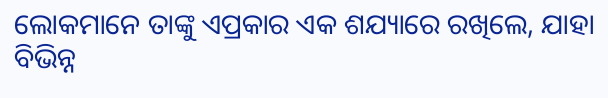ଲୋକମାନେ ତାଙ୍କୁ ଏପ୍ରକାର ଏକ ଶଯ୍ୟାରେ ରଖିଲେ, ଯାହା ବିଭିନ୍ନ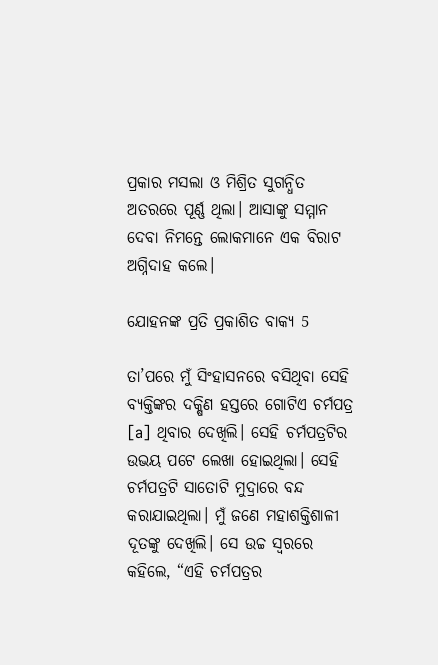ପ୍ରକାର ମସଲା ଓ ମିଶ୍ରିତ ସୁଗନ୍ଧିତ ଅତରରେ ପୂର୍ଣ୍ଣ ଥିଲା। ଆସାଙ୍କୁ ସମ୍ମାନ ଦେବା ନିମନ୍ତେ ଲୋକମାନେ ଏକ ବିରାଟ ଅଗ୍ନିଦାହ କଲେ।

ଯୋହନଙ୍କ ପ୍ରତି ପ୍ରକାଶିତ ବାକ୍ୟ 5

ତା’ପରେ ମୁଁ ସିଂହାସନରେ ବସିଥିବା ସେହି ବ୍ୟକ୍ତିଙ୍କର ଦକ୍ଷିଣ ହସ୍ତରେ ଗୋଟିଏ ଚର୍ମପତ୍ର [a] ଥିବାର ଦେଖିଲି। ସେହି ଚର୍ମପତ୍ରଟିର ଉଭୟ ପଟେ ଲେଖା ହୋଇଥିଲା। ସେହି ଚର୍ମପତ୍ରଟି ସାତୋଟି ମୁଦ୍ରାରେ ବନ୍ଦ କରାଯାଇଥିଲା। ମୁଁ ଜଣେ ମହାଶକ୍ତିଶାଳୀ ଦୂତଙ୍କୁ ଦେଖିଲି। ସେ ଉଚ୍ଚ ସ୍ୱରରେ କହିଲେ, “ଏହି ଚର୍ମପତ୍ରର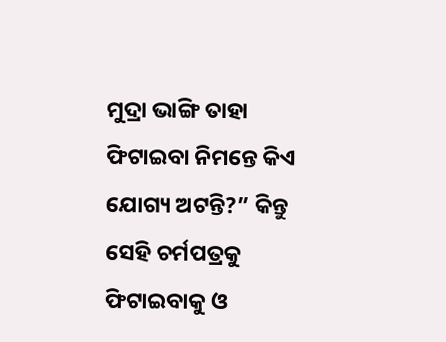ମୁଦ୍ରା ଭାଙ୍ଗି ତାହା ଫିଟାଇବା ନିମନ୍ତେ କିଏ ଯୋଗ୍ୟ ଅଟନ୍ତି?” କିନ୍ତୁ ସେହି ଚର୍ମପତ୍ରକୁ ଫିଟାଇବାକୁ ଓ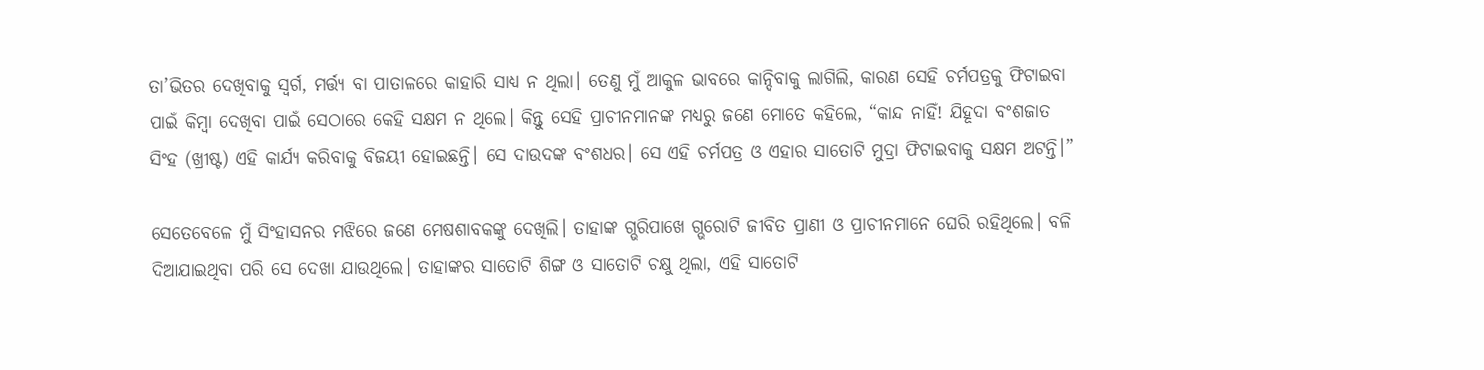ତା’ଭିତର ଦେଖିବାକୁ ସ୍ୱର୍ଗ, ମର୍ତ୍ତ୍ୟ ବା ପାତାଳରେ କାହାରି ସାଧ୍ୟ ନ ଥିଲା। ତେଣୁ ମୁଁ ଆକୁଳ ଭାବରେ କାନ୍ଦିବାକୁ ଲାଗିଲି, କାରଣ ସେହି ଚର୍ମପତ୍ରକୁ ଫିଟାଇବା ପାଇଁ କିମ୍ବା ଦେଖିବା ପାଇଁ ସେଠାରେ କେହି ସକ୍ଷମ ନ ଥିଲେ। କିନ୍ତୁ ସେହି ପ୍ରାଚୀନମାନଙ୍କ ମଧ୍ୟରୁ ଜଣେ ମୋତେ କହିଲେ, “କାନ୍ଦ ନାହିଁ! ଯିହୂଦା ବଂଶଜାତ ସିଂହ (ଖ୍ରୀଷ୍ଟ) ଏହି କାର୍ଯ୍ୟ କରିବାକୁ ବିଜୟୀ ହୋଇଛନ୍ତି। ସେ ଦାଉଦଙ୍କ ବଂଶଧର। ସେ ଏହି ଚର୍ମପତ୍ର ଓ ଏହାର ସାତୋଟି ମୁଦ୍ରା ଫିଟାଇବାକୁ ସକ୍ଷମ ଅଟନ୍ତି।”

ସେତେବେଳେ ମୁଁ ସିଂହାସନର ମଝିରେ ଜଣେ ମେଷଶାବକଙ୍କୁ ଦେଖିଲି। ତାହାଙ୍କ ଗ୍ଭରିପାଖେ ଗ୍ଭରୋଟି ଜୀବିତ ପ୍ରାଣୀ ଓ ପ୍ରାଚୀନମାନେ ଘେରି ରହିଥିଲେ। ବଳି ଦିଆଯାଇଥିବା ପରି ସେ ଦେଖା ଯାଉଥିଲେ। ତାହାଙ୍କର ସାତୋଟି ଶିଙ୍ଗ ଓ ସାତୋଟି ଚକ୍ଷୁ ଥିଲା, ଏହି ସାତୋଟି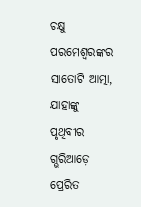ଚକ୍ଷୁ ପରମେଶ୍ୱରଙ୍କର ସାତୋଟି ଆତ୍ମା, ଯାହାଙ୍କୁ ପୃଥିବୀର ଗ୍ଭରିଆଡ଼େ ପ୍ରେରିତ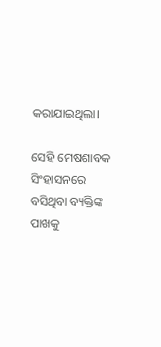କରାଯାଇଥିଲା।

ସେହି ମେଷଶାବକ ସିଂହାସନରେ ବସିଥିବା ବ୍ୟକ୍ତିଙ୍କ ପାଖକୁ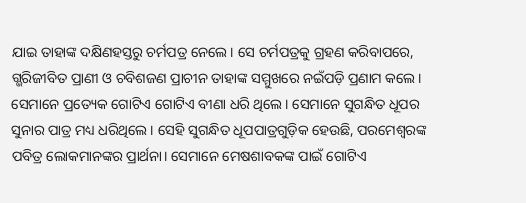ଯାଇ ତାହାଙ୍କ ଦକ୍ଷିଣହସ୍ତରୁ ଚର୍ମପତ୍ର ନେଲେ। ସେ ଚର୍ମପତ୍ରକୁ ଗ୍ରହଣ କରିବାପରେ, ଗ୍ଭରିଜୀବିତ ପ୍ରାଣୀ ଓ ଚବିଶଜଣ ପ୍ରାଚୀନ ତାହାଙ୍କ ସମ୍ମୁଖରେ ନଇଁପଡ଼ି ପ୍ରଣାମ କଲେ। ସେମାନେ ପ୍ରତ୍ୟେକ ଗୋଟିଏ ଗୋଟିଏ ବୀଣା ଧରି ଥିଲେ। ସେମାନେ ସୁଗନ୍ଧିତ ଧୂପର ସୁନାର ପାତ୍ର ମଧ୍ୟ ଧରିଥିଲେ। ସେହି ସୁଗନ୍ଧିତ ଧୂପପାତ୍ରଗୁଡ଼ିକ ହେଉଛି, ପରମେଶ୍ୱରଙ୍କ ପବିତ୍ର ଲୋକମାନଙ୍କର ପ୍ରାର୍ଥନା। ସେମାନେ ମେଷଶାବକଙ୍କ ପାଇଁ ଗୋଟିଏ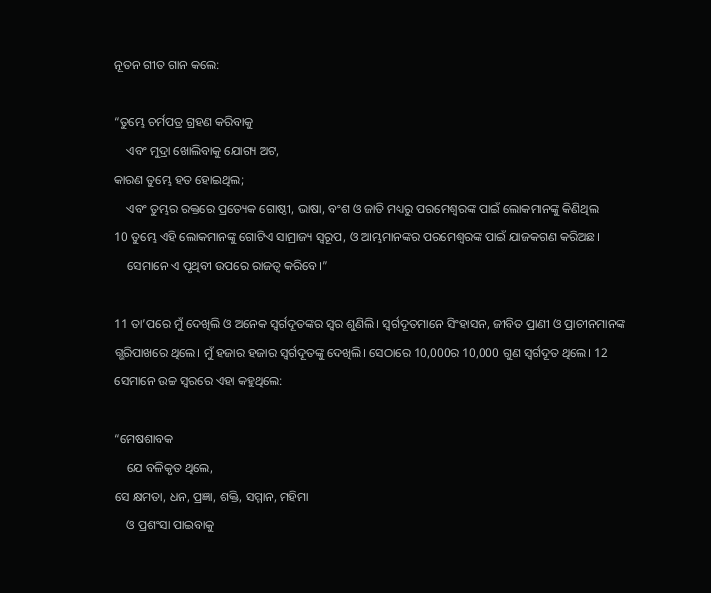ନୂତନ ଗୀତ ଗାନ କଲେ:

“ତୁମ୍ଭେ ଚର୍ମପତ୍ର ଗ୍ରହଣ କରିବାକୁ
    ଏବଂ ମୁଦ୍ରା ଖୋଲିବାକୁ ଯୋଗ୍ୟ ଅଟ,
କାରଣ ତୁମ୍ଭେ ହତ ହୋଇଥିଲ;
    ଏବଂ ତୁମ୍ଭର ରକ୍ତରେ ପ୍ରତ୍ୟେକ ଗୋଷ୍ଠୀ, ଭାଷା, ବଂଶ ଓ ଜାତି ମଧ୍ୟରୁ ପରମେଶ୍ୱରଙ୍କ ପାଇଁ ଲୋକମାନଙ୍କୁ କିଣିଥିଲ
10 ତୁମ୍ଭେ ଏହି ଲୋକମାନଙ୍କୁ ଗୋଟିଏ ସାମ୍ରାଜ୍ୟ ସ୍ୱରୂପ, ଓ ଆମ୍ଭମାନଙ୍କର ପରମେଶ୍ୱରଙ୍କ ପାଇଁ ଯାଜକଗଣ କରିଅଛ।
    ସେମାନେ ଏ ପୃଥିବୀ ଉପରେ ରାଜତ୍ୱ କରିବେ।”

11 ତା’ପରେ ମୁଁ ଦେଖିଲି ଓ ଅନେକ ସ୍ୱର୍ଗଦୂତଙ୍କର ସ୍ୱର ଶୁଣିଲି। ସ୍ୱର୍ଗଦୂତମାନେ ସିଂହାସନ, ଜୀବିତ ପ୍ରାଣୀ ଓ ପ୍ରାଚୀନମାନଙ୍କ ଗ୍ଭରିପାଖରେ ଥିଲେ। ମୁଁ ହଜାର ହଜାର ସ୍ୱର୍ଗଦୂତଙ୍କୁ ଦେଖିଲି। ସେଠାରେ 10,000ର 10,000 ଗୁଣ ସ୍ୱର୍ଗଦୂତ ଥିଲେ। 12 ସେମାନେ ଉଚ୍ଚ ସ୍ୱରରେ ଏହା କହୁଥିଲେ:

“ମେଷଶାବକ
    ଯେ ବଳିକୃତ ଥିଲେ,
ସେ କ୍ଷମତା, ଧନ, ପ୍ରଜ୍ଞା, ଶକ୍ତି, ସମ୍ମାନ, ମହିମା
    ଓ ପ୍ରଶଂସା ପାଇବାକୁ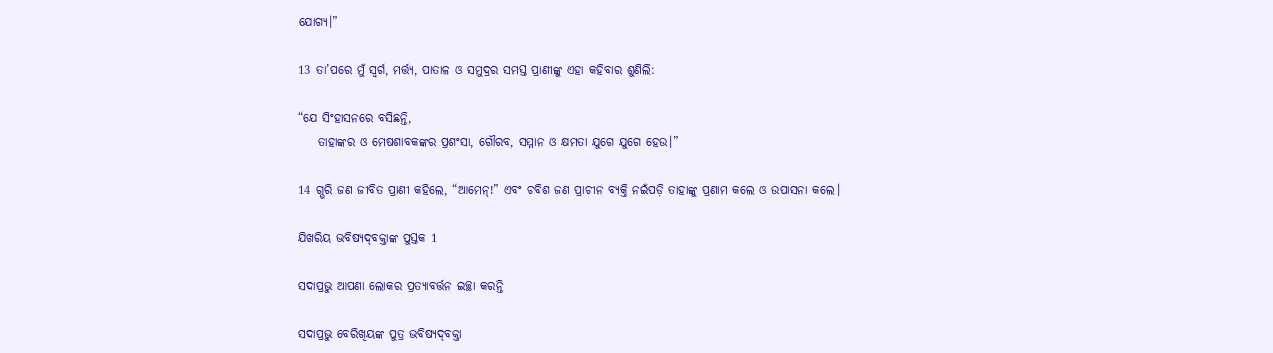ଯୋଗ୍ୟ।”

13 ତା’ପରେ ମୁଁ ସ୍ୱର୍ଗ, ମର୍ତ୍ତ୍ୟ, ପାତାଳ ଓ ସମୁଦ୍ରର ସମସ୍ତ ପ୍ରାଣୀଙ୍କୁ ଏହା କହିବାର ଶୁଣିଲି:

“ଯେ ସିଂହାସନରେ ବସିଛନ୍ତି,
    ତାହାଙ୍କର ଓ ମେଷଶାବକଙ୍କର ପ୍ରଶଂସା, ଗୌରବ, ସମ୍ମାନ ଓ କ୍ଷମତା ଯୁଗେ ଯୁଗେ ହେଉ।”

14 ଗ୍ଭରି ଜଣ ଜୀବିତ ପ୍ରାଣୀ କହିଲେ, “ଆମେନ୍!” ଏବଂ ଚବିଶ ଜଣ ପ୍ରାଚୀନ ବ୍ୟକ୍ତି ନଇଁପଡ଼ି ତାହାଙ୍କୁ ପ୍ରଣାମ କଲେ ଓ ଉପାସନା କଲେ।

ଯିଖରିୟ ଭବିଷ୍ୟ‌ଦ୍‌ବକ୍ତାଙ୍କ ପୁସ୍ତକ 1

ସଦାପ୍ରଭୁ ଆପଣା ଲୋକର ପ୍ରତ୍ୟାବର୍ତ୍ତନ ଇଚ୍ଛା କରନ୍ତି

ସଦାପ୍ରଭୁ ବେରିଖିୟଙ୍କ ପୁତ୍ର ଭବିଷ୍ୟ‌ଦ୍‌ବକ୍ତା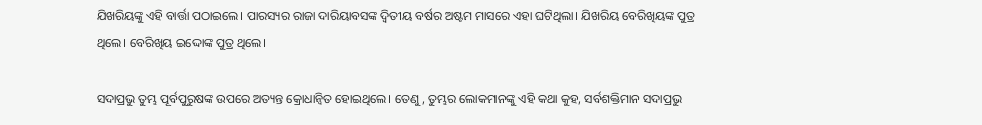ଯିଖରିୟଙ୍କୁ ଏହି ବାର୍ତ୍ତା ପଠାଇଲେ। ପାରସ୍ୟର ରାଜା ଦାରିୟାବସଙ୍କ ଦ୍ୱିତୀୟ ବର୍ଷର ଅଷ୍ଟମ ମାସରେ ଏହା ଘଟିଥିଲା। ଯିଖରିୟ ବେରିଖିୟଙ୍କ ପୁତ୍ର ଥିଲେ। ବେରିଖିୟ ଇଦ୍ଦୋଙ୍କ ପୁତ୍ର ଥିଲେ।

ସଦାପ୍ରଭୁ ତୁମ୍ଭ ପୂର୍ବପୁରୁଷଙ୍କ ଉପରେ ଅତ୍ୟନ୍ତ କ୍ରୋଧାନ୍ୱିତ ହୋଇଥିଲେ। ତେଣୁ, ତୁମ୍ଭର ଲୋକମାନଙ୍କୁ ଏହି କଥା କୁହ, ସର୍ବଶକ୍ତିମାନ ସଦାପ୍ରଭୁ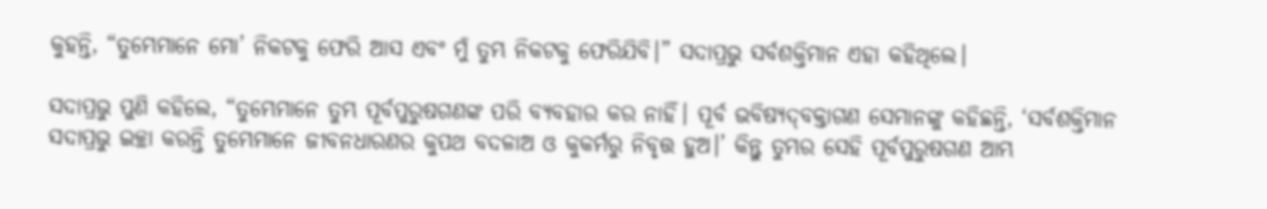କୁହନ୍ତି, “ତୁମ୍ଭେମାନେ ମୋ’ ନିକଟକୁ ଫେରି ଆସ ଏବଂ ମୁଁ ତୁମ୍ଭ ନିକଟକୁ ଫେରିଯିବି।” ସଦାପ୍ରଭୁ ସର୍ବଶକ୍ତିମାନ ଏହା କହିଥିଲେ।

ସଦାପ୍ରଭୁ ପୁଣି କହିଲେ, “ତୁମ୍ଭେମାନେ ତୁମ୍ଭ ପୂର୍ବପୁରୁଷଗଣଙ୍କ ପରି ବ୍ୟବହାର କର ନାହିଁ। ପୂର୍ବ ଭବିଷ୍ୟ‌ଦ୍‌ବକ୍ତାଗଣ ସେମାନଙ୍କୁ କହିଛନ୍ତି, ‘ସର୍ବଶକ୍ତିମାନ ସଦାପ୍ରଭୁ ଇଚ୍ଛା କରନ୍ତି ତୁମ୍ଭେମାନେ ଜୀବନଧାରଣର କୁପଥ ବଦଳାଅ ଓ କୁକର୍ମରୁ ନିବୃତ୍ତ ହୁଅ।’ କିନ୍ତୁ ତୁମ୍ଭର ସେହି ପୂର୍ବପୁରୁଷଗଣ ଆମ୍ଭ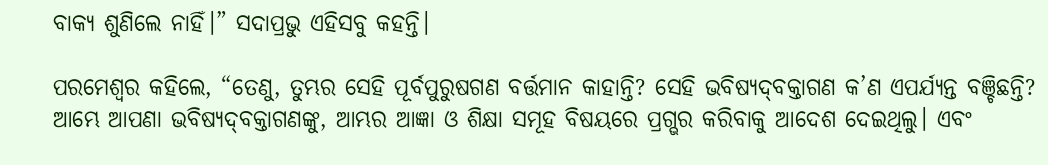ବାକ୍ୟ ଶୁଣିଲେ ନାହିଁ।” ସଦାପ୍ରଭୁ ଏହିସବୁ କହନ୍ତି।

ପରମେଶ୍ୱର କହିଲେ, “ତେଣୁ, ତୁମ୍ଭର ସେହି ପୂର୍ବପୁରୁଷଗଣ ବର୍ତ୍ତମାନ କାହାନ୍ତି? ସେହି ଭବିଷ୍ୟ‌ଦ୍‌ବକ୍ତାଗଣ କ’ଣ ଏପର୍ଯ୍ୟନ୍ତ ବଞ୍ଚିଛନ୍ତି? ଆମ୍ଭେ ଆପଣା ଭବିଷ୍ୟ‌ଦ୍‌ବକ୍ତାଗଣଙ୍କୁ, ଆମ୍ଭର ଆଜ୍ଞା ଓ ଶିକ୍ଷା ସମୂହ ବିଷୟରେ ପ୍ରଗ୍ଭର କରିବାକୁ ଆଦେଶ ଦେଇଥିଲୁ। ଏବଂ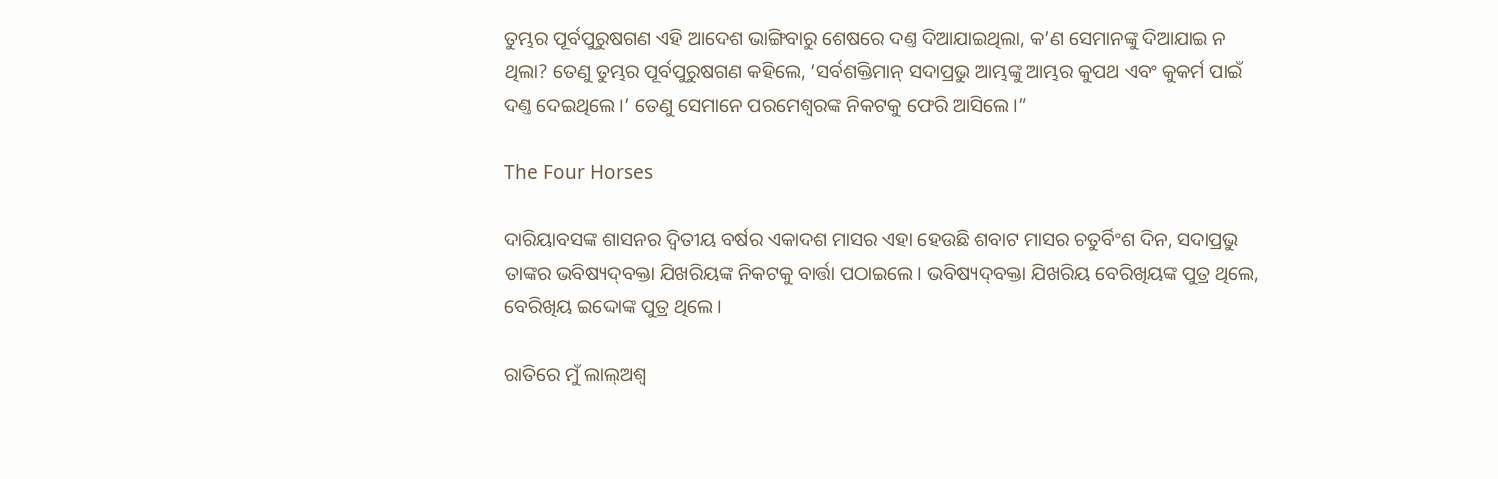ତୁମ୍ଭର ପୂର୍ବପୁରୁଷଗଣ ଏହି ଆଦେଶ ଭାଙ୍ଗିବାରୁ ଶେଷରେ ଦଣ୍ତ ଦିଆଯାଇଥିଲା, କ’ଣ ସେମାନଙ୍କୁ ଦିଆଯାଇ ନ ଥିଲା? ତେଣୁ ତୁମ୍ଭର ପୂର୍ବପୁରୁଷଗଣ କହିଲେ, ‘ସର୍ବଶକ୍ତିମାନ୍ ସଦାପ୍ରଭୁ ଆମ୍ଭଙ୍କୁ ଆମ୍ଭର କୁପଥ ଏବଂ କୁକର୍ମ ପାଇଁ ଦଣ୍ତ ଦେଇଥିଲେ।’ ତେଣୁ ସେମାନେ ପରମେଶ୍ୱରଙ୍କ ନିକଟକୁ ଫେରି ଆସିଲେ।”

The Four Horses

ଦାରିୟାବସଙ୍କ ଶାସନର ଦ୍ୱିତୀୟ ବର୍ଷର ଏକାଦଶ ମାସର ଏହା ହେଉଛି ଶବାଟ ମାସର ଚତୁର୍ବିଂଶ ଦିନ, ସଦାପ୍ରଭୁ ତାଙ୍କର ଭବିଷ୍ୟ‌ଦ୍‌ବକ୍ତା ଯିଖରିୟଙ୍କ ନିକଟକୁ ବାର୍ତ୍ତା ପଠାଇଲେ। ଭବିଷ୍ୟ‌ଦ୍‌ବକ୍ତା ଯିଖରିୟ ବେରିଖିୟଙ୍କ ପୁତ୍ର ଥିଲେ, ବେରିଖିୟ ଇଦ୍ଦୋଙ୍କ ପୁତ୍ର ଥିଲେ।

ରାତିରେ ମୁଁ ଲା‌‌ଲ୍‌‌ଅଶ୍ୱ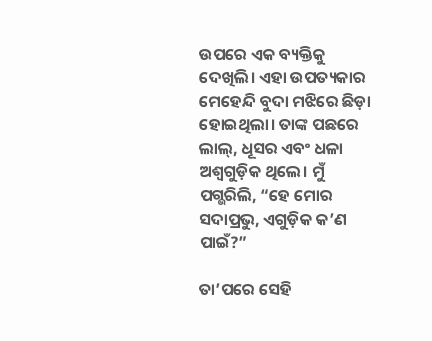ଉପରେ ଏକ ବ୍ୟକ୍ତିକୁ ଦେଖିଲି। ଏହା ଉପତ୍ୟକାର ମେହେନ୍ଦି ବୁଦା ମଝିରେ ଛିଡ଼ା ହୋଇଥିଲା। ତାଙ୍କ ପଛରେ ଲାଲ୍, ଧୂସର ଏବଂ ଧଳା ଅଶ୍ୱଗୁଡ଼ିକ ଥିଲେ। ମୁଁ ପଗ୍ଭରିଲି, “ହେ ମୋର ସଦାପ୍ରଭୁ, ଏଗୁଡ଼ିକ କ’ଣ ପାଇଁ?”

ତା’ପରେ ସେହି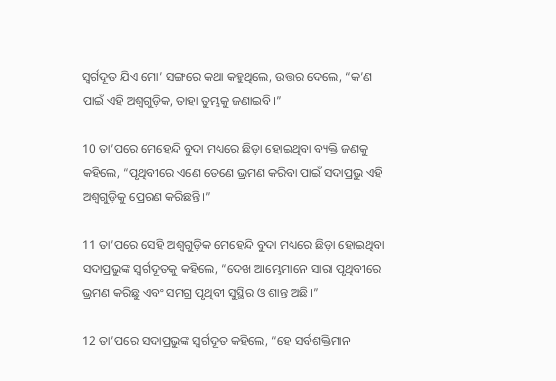ସ୍ୱର୍ଗଦୂତ ଯିଏ ମୋ’ ସଙ୍ଗରେ କଥା କହୁଥିଲେ, ଉତ୍ତର ଦେଲେ, “କ’ଣ ପାଇଁ ଏହି ଅଶ୍ୱଗୁଡ଼ିକ, ତାହା ତୁମ୍ଭକୁ ଜଣାଇବି।”

10 ତା’ପରେ ମେହେନ୍ଦି ବୁଦା ମଧ୍ୟରେ ଛିଡ଼ା ହୋଇଥିବା ବ୍ୟକ୍ତି ଜଣକୁ କହିଲେ, “ପୃଥିବୀରେ ଏଣେ ତେଣେ ଭ୍ରମଣ କରିବା ପାଇଁ ସଦାପ୍ରଭୁ ଏହି ଅଶ୍ୱଗୁଡ଼ିକୁ ପ୍ରେରଣ କରିଛନ୍ତି।”

11 ତା’ପରେ ସେହି ଅଶ୍ୱଗୁଡ଼ିକ ମେହେନ୍ଦି ବୁଦା ମଧ୍ୟରେ ଛିଡ଼ା ହୋଇଥିବା ସଦାପ୍ରଭୁଙ୍କ ସ୍ୱର୍ଗଦୂତକୁ କହିଲେ, “ଦେଖ ଆମ୍ଭେମାନେ ସାରା ପୃଥିବୀରେ ଭ୍ରମଣ କରିଛୁ ଏବଂ ସମଗ୍ର ପୃଥିବୀ ସୁସ୍ଥିର ଓ ଶାନ୍ତ ଅଛି।”

12 ତା’ପରେ ସଦାପ୍ରଭୁଙ୍କ ସ୍ୱର୍ଗଦୂତ କହିଲେ, “ହେ ସର୍ବଶକ୍ତିମାନ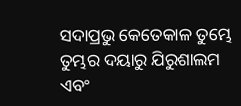ସଦାପ୍ରଭୁ କେତେକାଳ ତୁମ୍ଭେ ତୁମ୍ଭର ଦୟାରୁ ଯିରୁଶାଲମ ଏବଂ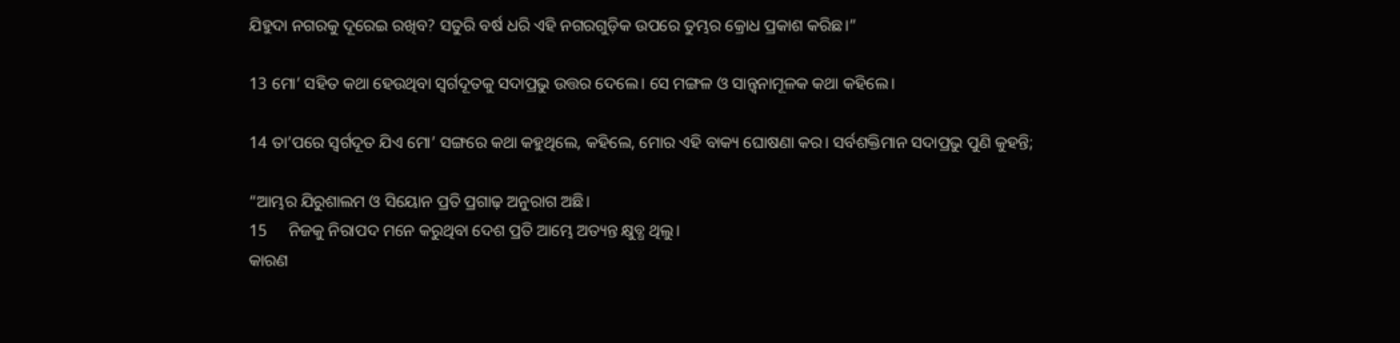ଯିହୁଦା ନଗରକୁ ଦୂରେଇ ରଖିବ? ସତୁରି ବର୍ଷ ଧରି ଏହି ନଗରଗୁଡ଼ିକ ଉପରେ ତୁମ୍ଭର କ୍ରୋଧ ପ୍ରକାଶ କରିଛ।”

13 ମୋ’ ସହିତ କଥା ହେଉଥିବା ସ୍ୱର୍ଗଦୂତକୁ ସଦାପ୍ରଭୁ ଉତ୍ତର ଦେଲେ। ସେ ମଙ୍ଗଳ ଓ ସାନ୍ତ୍ୱନାମୂଳକ କଥା କହିଲେ।

14 ତା’ପରେ ସ୍ୱର୍ଗଦୂତ ଯିଏ ମୋ’ ସଙ୍ଗରେ କଥା କହୁଥିଲେ, କହିଲେ, ମୋର ଏହି ବାକ୍ୟ ଘୋଷଣା କର। ସର୍ବଶକ୍ତିମାନ ସଦାପ୍ରଭୁ ପୁଣି କୁହନ୍ତି;

“ଆମ୍ଭର ଯିରୁଶାଲମ ଓ ସିୟୋନ ପ୍ରତି ପ୍ରଗାଢ଼ ଅନୁରାଗ ଅଛି।
15     ନିଜକୁ ନିରାପଦ ମନେ କରୁଥିବା ଦେଶ ପ୍ରତି ଆମ୍ଭେ ଅତ୍ୟନ୍ତ କ୍ଷୁବ୍ଧ ଥିଲୁ।
କାରଣ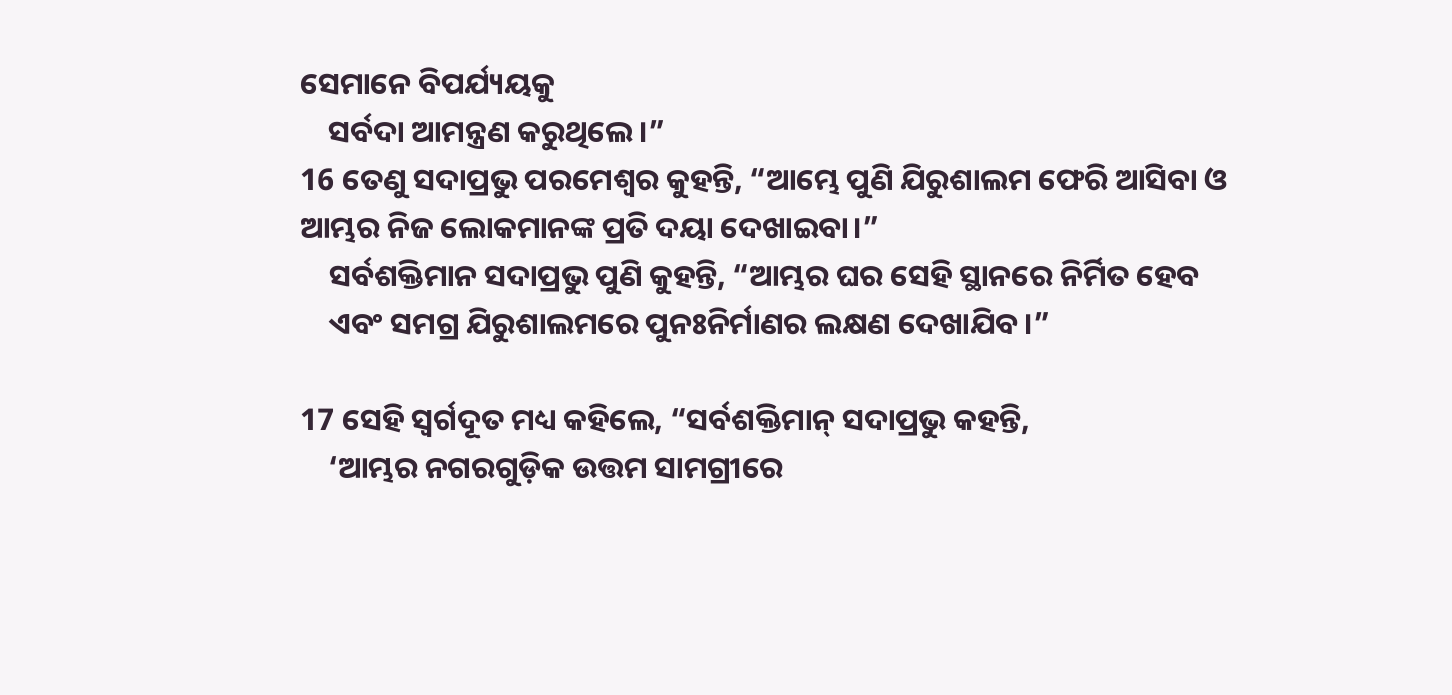ସେମାନେ ବିପର୍ଯ୍ୟୟକୁ
    ସର୍ବଦା ଆମନ୍ତ୍ରଣ କରୁଥିଲେ।”
16 ତେଣୁ ସଦାପ୍ରଭୁ ପରମେଶ୍ୱର କୁହନ୍ତି, “ଆମ୍ଭେ ପୁଣି ଯିରୁଶାଲମ ଫେରି ଆସିବା ଓ ଆମ୍ଭର ନିଜ ଲୋକମାନଙ୍କ ପ୍ରତି ଦୟା ଦେଖାଇବା।”
    ସର୍ବଶକ୍ତିମାନ ସଦାପ୍ରଭୁ ପୁଣି କୁହନ୍ତି, “ଆମ୍ଭର ଘର ସେହି ସ୍ଥାନରେ ନିର୍ମିତ ହେବ
    ଏବଂ ସମଗ୍ର ଯିରୁଶାଲମରେ ପୁନଃନିର୍ମାଣର ଲକ୍ଷଣ ଦେଖାଯିବ।”

17 ସେହି ସ୍ୱର୍ଗଦୂତ ମଧ୍ୟ କହିଲେ, “ସର୍ବଶକ୍ତିମାନ୍ ସଦାପ୍ରଭୁ କହନ୍ତି,
    ‘ଆମ୍ଭର ନଗରଗୁଡ଼ିକ ଉତ୍ତମ ସାମଗ୍ରୀରେ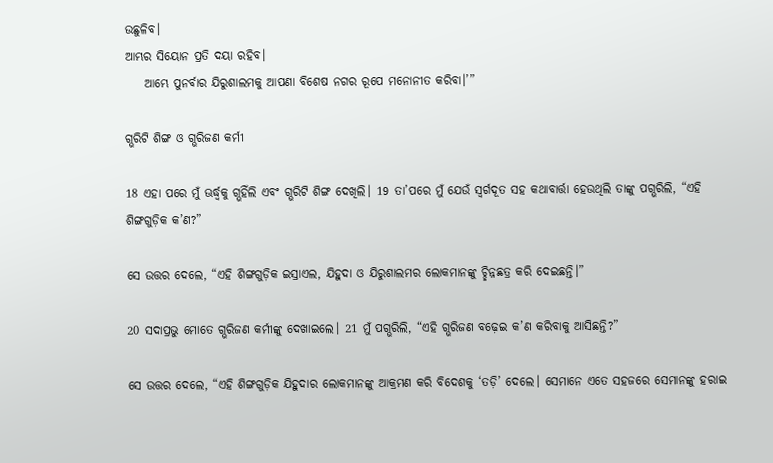ଉଛୁଳିବ।
ଆମ୍ଭର ସିୟୋନ ପ୍ରତି ଦୟା ରହିବ।
    ଆମ୍ଭେ ପୁନର୍ବାର ଯିରୁଶାଲମକୁ ଆପଣା ବିଶେଷ ନଗର ରୂପେ ମନୋନୀତ କରିବା।’”

ଗ୍ଭରିଟି ଶିଙ୍ଗ ଓ ଗ୍ଭରିଜଣ କର୍ମୀ

18 ଏହା ପରେ ମୁଁ ଊର୍ଦ୍ଧ୍ୱକୁ ଗ୍ଭହିଁଲି ଏବଂ ଗ୍ଭରିଟି ଶିଙ୍ଗ ଦେଖିଲି। 19 ତା’ପରେ ମୁଁ ଯେଉଁ ସ୍ୱର୍ଗଦୂତ ସହ କଥାବାର୍ତ୍ତା ହେଉଥିଲି ତାଙ୍କୁ ପଗ୍ଭରିଲି, “ଏହି ଶିଙ୍ଗଗୁଡ଼ିକ କ’ଣ?”

ସେ ଉତ୍ତର ଦେଲେ, “ଏହି ଶିଙ୍ଗଗୁଡ଼ିକ ଇସ୍ରାଏଲ, ଯିହୁଦା ଓ ଯିରୁଶାଲମର ଲୋକମାନଙ୍କୁ ଚ୍ଛିନ୍ନଛତ୍ର କରି ଦେଇଛନ୍ତି।”

20 ସଦାପ୍ରଭୁ ମୋତେ ଗ୍ଭରିଜଣ କର୍ମୀଙ୍କୁ ଦେଖାଇଲେ। 21 ମୁଁ ପଗ୍ଭରିଲି, “ଏହି ଗ୍ଭରିଜଣ ବଢ଼େଇ କ’ଣ କରିବାକୁ ଆସିଛନ୍ତି?”

ସେ ଉତ୍ତର ଦେଲେ, “ଏହି ଶିଙ୍ଗଗୁଡ଼ିକ ଯିହୁଦାର ଲୋକମାନଙ୍କୁ ଆକ୍ରମଣ କରି ବିଦେଶକୁ ‘ତଡ଼ି’ ଦେଲେ। ସେମାନେ ଏତେ ସହଜରେ ସେମାନଙ୍କୁ ହରାଇ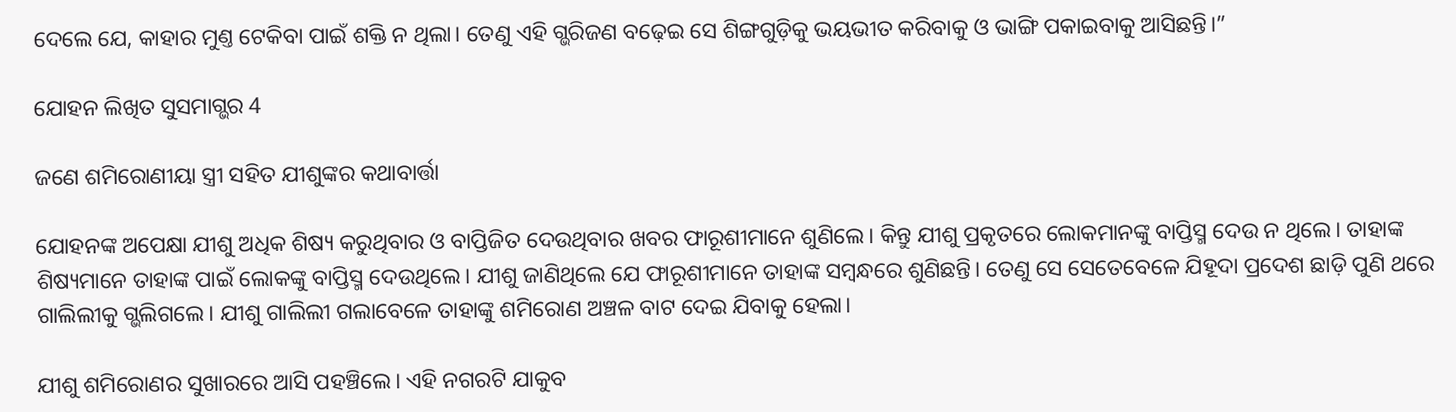ଦେଲେ ଯେ, କାହାର ମୁଣ୍ତ ଟେକିବା ପାଇଁ ଶକ୍ତି ନ ଥିଲା। ତେଣୁ ଏହି ଗ୍ଭରିଜଣ ବଢ଼େଇ ସେ ଶିଙ୍ଗଗୁଡ଼ିକୁ ଭୟଭୀତ କରିବାକୁ ଓ ଭାଙ୍ଗି ପକାଇବାକୁ ଆସିଛନ୍ତି।”

ଯୋହନ ଲିଖିତ ସୁସମାଗ୍ଭର 4

ଜଣେ ଶମିରୋଣୀୟା ସ୍ତ୍ରୀ ସହିତ ଯୀଶୁଙ୍କର କଥାବାର୍ତ୍ତା

ଯୋହନଙ୍କ ଅପେକ୍ଷା ଯୀଶୁ ଅଧିକ ଶିଷ୍ୟ କରୁଥିବାର ଓ ବାପ୍ତିଜିତ ଦେଉଥିବାର ଖବର ଫାରୂଶୀମାନେ ଶୁଣିଲେ। କିନ୍ତୁ ଯୀଶୁ ପ୍ରକୃତରେ ଲୋକମାନଙ୍କୁ ବାପ୍ତିସ୍ମ ଦେଉ ନ ଥିଲେ। ତାହାଙ୍କ ଶିଷ୍ୟମାନେ ତାହାଙ୍କ ପାଇଁ ଲୋକଙ୍କୁ ବାପ୍ତିସ୍ମ ଦେଉଥିଲେ। ଯୀଶୁ ଜାଣିଥିଲେ ଯେ ଫାରୂଶୀମାନେ ତାହାଙ୍କ ସମ୍ବନ୍ଧରେ ଶୁଣିଛନ୍ତି। ତେଣୁ ସେ ସେତେବେଳେ ଯିହୂଦା ପ୍ରଦେଶ ଛାଡ଼ି ପୁଣି ଥରେ ଗାଲିଲୀକୁ ଗ୍ଭଲିଗଲେ। ଯୀଶୁ ଗାଲିଲୀ ଗଲାବେଳେ ତାହାଙ୍କୁ ଶମିରୋଣ ଅଞ୍ଚଳ ବାଟ ଦେଇ ଯିବାକୁ ହେଲା।

ଯୀଶୁ ଶମିରୋଣର ସୁଖାରରେ ଆସି ପହଞ୍ଚିଲେ। ଏହି ନଗରଟି ଯାକୁବ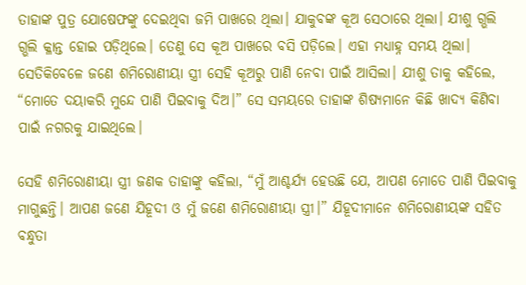ତାହାଙ୍କ ପୁତ୍ର ଯୋଷେଫଙ୍କୁ ଦେଇଥିବା ଜମି ପାଖରେ ଥିଲା। ଯାକୁବଙ୍କ କୂଅ ସେଠାରେ ଥିଲା। ଯୀଶୁ ଗ୍ଭଲି ଗ୍ଭଲି କ୍ଳାନ୍ତ ହୋଇ ପଡ଼ିଥିଲେ। ତେଣୁ ସେ କୂଅ ପାଖରେ ବସି ପଡ଼ିଲେ। ଏହା ମଧ୍ୟାହ୍ନ ସମୟ ଥିଲା। ସେତିକିବେଳେ ଜଣେ ଶମିରୋଣୀୟା ସ୍ତ୍ରୀ ସେହି କୂଅରୁ ପାଣି ନେବା ପାଇଁ ଆସିଲା। ଯୀଶୁ ତାକୁ କହିଲେ, “ମୋତେ ଦୟାକରି ମୁନ୍ଦେ ପାଣି ପିଇବାକୁ ଦିଅ।” ସେ ସମୟରେ ତାହାଙ୍କ ଶିଷ୍ୟମାନେ କିଛି ଖାଦ୍ୟ କିଣିବା ପାଇଁ ନଗରକୁ ଯାଇଥିଲେ।

ସେହି ଶମିରୋଣୀୟା ସ୍ତ୍ରୀ ଜଣକ ତାହାଙ୍କୁ କହିଲା, “ମୁଁ ଆଶ୍ଚର୍ଯ୍ୟ ହେଉଛି ଯେ, ଆପଣ ମୋତେ ପାଣି ପିଇବାକୁ ମାଗୁଛନ୍ତି। ଆପଣ ଜଣେ ଯିହୂଦୀ ଓ ମୁଁ ଜଣେ ଶମିରୋଣୀୟା ସ୍ତ୍ରୀ।” ଯିହୂଦୀମାନେ ଶମିରୋଣୀୟଙ୍କ ସହିତ ବନ୍ଧୁତା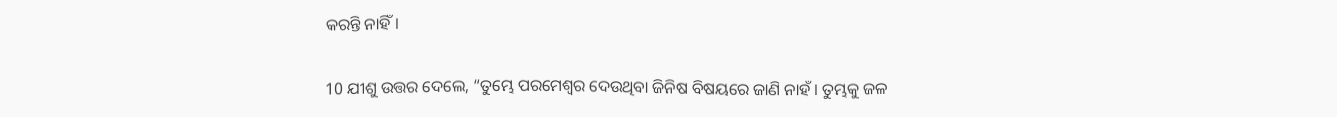କରନ୍ତି ନାହିଁ।

10 ଯୀଶୁ ଉତ୍ତର ଦେଲେ, “ତୁମ୍ଭେ ପରମେଶ୍ୱର ଦେଉଥିବା ଜିନିଷ ବିଷୟରେ ଜାଣି ନାହଁ। ତୁମ୍ଭକୁ ଜଳ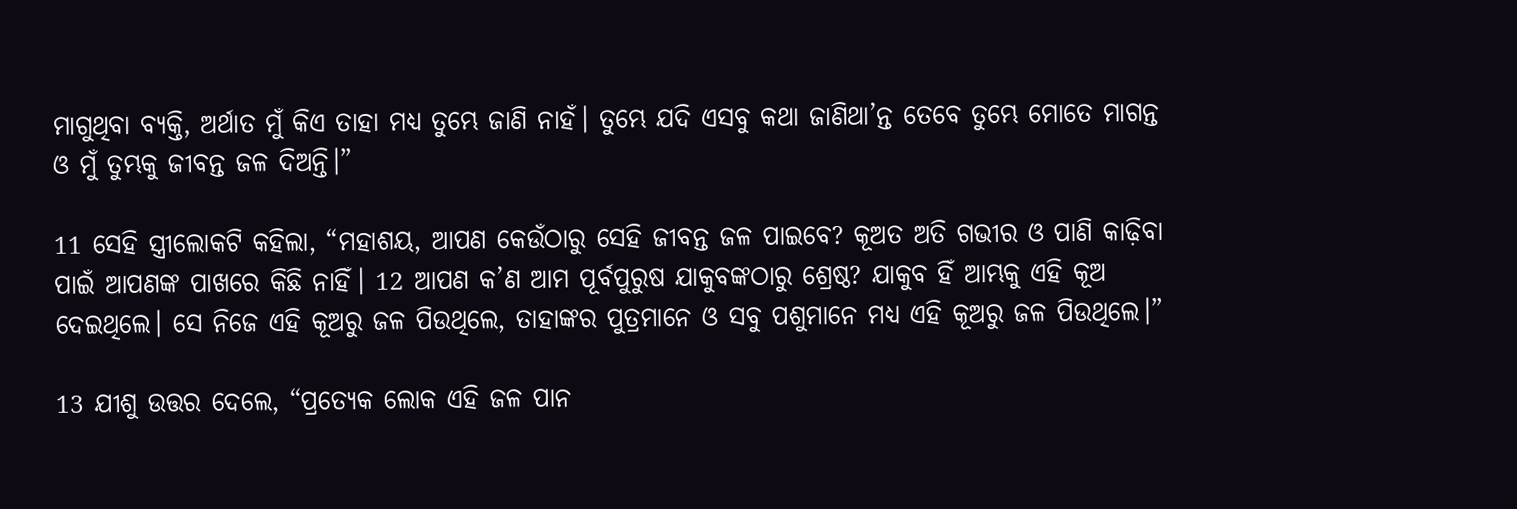ମାଗୁଥିବା ବ୍ୟକ୍ତି, ଅର୍ଥାତ ମୁଁ କିଏ ତାହା ମଧ୍ୟ ତୁମ୍ଭେ ଜାଣି ନାହଁ। ତୁମ୍ଭେ ଯଦି ଏସବୁ କଥା ଜାଣିଥା’ନ୍ତ ତେବେ ତୁମ୍ଭେ ମୋତେ ମାଗନ୍ତ ଓ ମୁଁ ତୁମ୍ଭକୁ ଜୀବନ୍ତ ଜଳ ଦିଅନ୍ତି।”

11 ସେହି ସ୍ତ୍ରୀଲୋକଟି କହିଲା, “ମହାଶୟ, ଆପଣ କେଉଁଠାରୁ ସେହି ଜୀବନ୍ତ ଜଳ ପାଇବେ? କୂଅତ ଅତି ଗଭୀର ଓ ପାଣି କାଢ଼ିବା ପାଇଁ ଆପଣଙ୍କ ପାଖରେ କିଛି ନାହିଁ। 12 ଆପଣ କ’ଣ ଆମ ପୂର୍ବପୁରୁଷ ଯାକୁବଙ୍କଠାରୁ ଶ୍ରେଷ୍ଠ? ଯାକୁବ ହିଁ ଆମ୍ଭକୁ ଏହି କୂଅ ଦେଇଥିଲେ। ସେ ନିଜେ ଏହି କୂଅରୁ ଜଳ ପିଉଥିଲେ, ତାହାଙ୍କର ପୁତ୍ରମାନେ ଓ ସବୁ ପଶୁମାନେ ମଧ୍ୟ ଏହି କୂଅରୁ ଜଳ ପିଉଥିଲେ।”

13 ଯୀଶୁ ଉତ୍ତର ଦେଲେ, “ପ୍ରତ୍ୟେକ ଲୋକ ଏହି ଜଳ ପାନ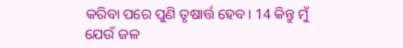କରିବା ପରେ ପୁଣି ତୃଷାର୍ତ୍ତ ହେବ। 14 କିନ୍ତୁ ମୁଁ ଯେଉଁ ଜଳ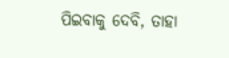ପିଇବାକୁ ଦେବି, ତାହା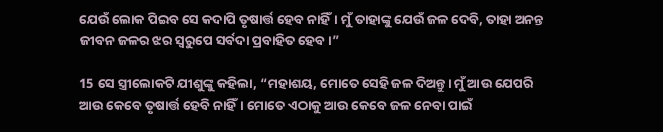ଯେଉଁ ଲୋକ ପିଇବ ସେ କଦାପି ତୃଷାର୍ତ୍ତ ହେବ ନାହିଁ। ମୁଁ ତାହାଙ୍କୁ ଯେଉଁ ଜଳ ଦେବି, ତାହା ଅନନ୍ତ ଜୀବନ ଜଳର ଝର ସ୍ୱରୁପେ ସର୍ବଦା ପ୍ରବାହିତ ହେବ।”

15 ସେ ସ୍ତ୍ରୀଲୋକଟି ଯୀଶୁଙ୍କୁ କହିଲା, “ମହାଶୟ, ମୋତେ ସେହି ଜଳ ଦିଅନ୍ତୁ। ମୁଁ ଆଉ ଯେପରି ଆଉ କେବେ ତୃଷାର୍ତ୍ତ ହେବି ନାହିଁ। ମୋତେ ଏଠାକୁ ଆଉ କେବେ ଜଳ ନେବା ପାଇଁ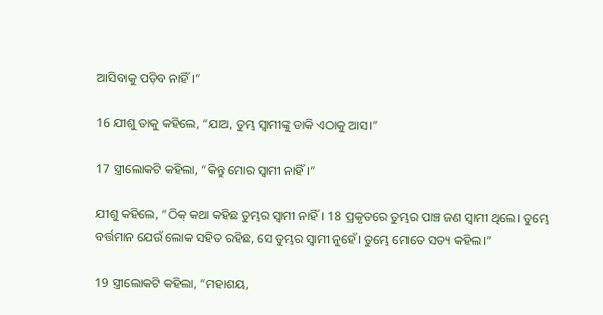ଆସିବାକୁ ପଡ଼ିବ ନାହିଁ।”

16 ଯୀଶୁ ତାକୁ କହିଲେ, “ଯାଅ, ତୁମ୍ଭ ସ୍ୱାମୀଙ୍କୁ ଡାକି ଏଠାକୁ ଆସ।”

17 ସ୍ତ୍ରୀଲୋକଟି କହିଲା, “କିନ୍ତୁ ମୋର ସ୍ୱାମୀ ନାହିଁ।”

ଯୀଶୁ କହିଲେ, “ଠିକ୍ କଥା କହିଛ ତୁମ୍ଭର ସ୍ୱାମୀ ନାହିଁ। 18 ପ୍ରକୃତରେ ତୁମ୍ଭର ପାଞ୍ଚ ଜଣ ସ୍ୱାମୀ ଥିଲେ। ତୁମ୍ଭେ ବର୍ତ୍ତମାନ ଯେଉଁ ଲୋକ ସହିତ ରହିଛ, ସେ ତୁମ୍ଭର ସ୍ୱାମୀ ନୁହେଁ। ତୁମ୍ଭେ ମୋତେ ସତ୍ୟ କହିଲ।”

19 ସ୍ତ୍ରୀଲୋକଟି କହିଲା, “ମହାଶୟ,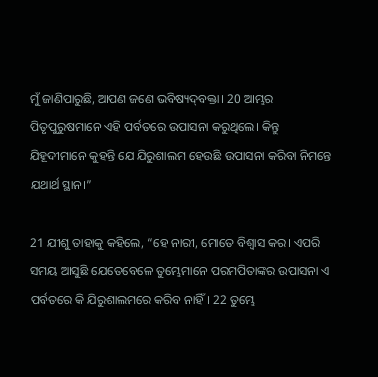ମୁଁ ଜାଣିପାରୁଛି, ଆପଣ ଜଣେ ଭବିଷ୍ୟ‌‌‌ଦ୍‌‌‌ବକ୍ତା। 20 ଆମ୍ଭର ପିତୃପୁରୁଷମାନେ ଏହି ପର୍ବତରେ ଉପାସନା କରୁଥିଲେ। କିନ୍ତୁ ଯିହୂଦୀମାନେ କୁହନ୍ତି ଯେ ଯିରୁଶାଲମ ହେଉଛି ଉପାସନା କରିବା ନିମନ୍ତେ ଯଥାର୍ଥ ସ୍ଥାନ।”

21 ଯୀଶୁ ତାହାକୁ କହିଲେ, “ହେ ନାରୀ, ମୋତେ ବିଶ୍ୱାସ କର। ଏପରି ସମୟ ଆସୁଛି ଯେତେବେଳେ ତୁମ୍ଭେମାନେ ପରମପିତାଙ୍କର ଉପାସନା ଏ ପର୍ବତରେ କି ଯିରୁଶାଲମରେ କରିବ ନାହିଁ। 22 ତୁମ୍ଭେ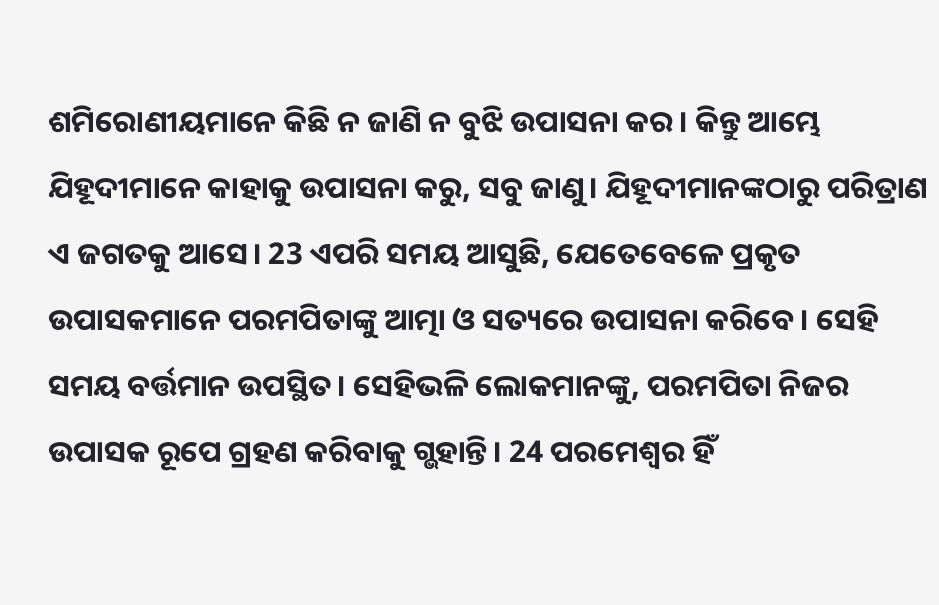ଶମିରୋଣୀୟମାନେ କିଛି ନ ଜାଣି ନ ବୁଝି ଉପାସନା କର। କିନ୍ତୁ ଆମ୍ଭେ ଯିହୂଦୀମାନେ କାହାକୁ ଉପାସନା କରୁ, ସବୁ ଜାଣୁ। ଯିହୂଦୀମାନଙ୍କଠାରୁ ପରିତ୍ରାଣ ଏ ଜଗତକୁ ଆସେ। 23 ଏପରି ସମୟ ଆସୁଛି, ଯେତେବେଳେ ପ୍ରକୃତ ଉପାସକମାନେ ପରମପିତାଙ୍କୁ ଆତ୍ମା ଓ ସତ୍ୟରେ ଉପାସନା କରିବେ। ସେହି ସମୟ ବର୍ତ୍ତମାନ ଉପସ୍ଥିତ। ସେହିଭଳି ଲୋକମାନଙ୍କୁ, ପରମପିତା ନିଜର ଉପାସକ ରୂପେ ଗ୍ରହଣ କରିବାକୁ ଗ୍ଭହାନ୍ତି। 24 ପରମେଶ୍ୱର ହିଁ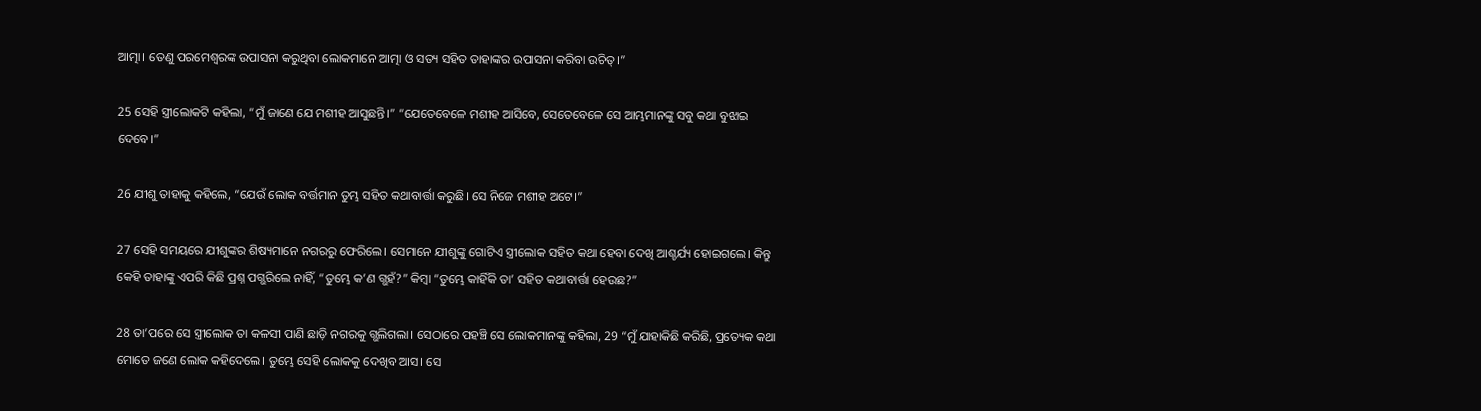ଆତ୍ମା। ତେଣୁ ପରମେଶ୍ୱରଙ୍କ ଉପାସନା କରୁଥିବା ଲୋକମାନେ ଆତ୍ମା ଓ ସତ୍ୟ ସହିତ ତାହାଙ୍କର ଉପାସନା କରିବା ଉଚିତ୍।”

25 ସେହି ସ୍ତ୍ରୀଲୋକଟି କହିଲା, “ମୁଁ ଜାଣେ ଯେ ମଶୀହ ଆସୁଛନ୍ତି।” “ଯେତେବେଳେ ମଶୀହ ଆସିବେ, ସେତେବେଳେ ସେ ଆମ୍ଭମାନଙ୍କୁ ସବୁ କଥା ବୁଝାଇ ଦେବେ।”

26 ଯୀଶୁ ତାହାକୁ କହିଲେ, “ଯେଉଁ ଲୋକ ବର୍ତ୍ତମାନ ତୁମ୍ଭ ସହିତ କଥାବାର୍ତ୍ତା କରୁଛି। ସେ ନିଜେ ମଶୀହ ଅଟେ।”

27 ସେହି ସମୟରେ ଯୀଶୁଙ୍କର ଶିଷ୍ୟମାନେ ନଗରରୁ ଫେରିଲେ। ସେମାନେ ଯୀଶୁଙ୍କୁ ଗୋଟିଏ ସ୍ତ୍ରୀଲୋକ ସହିତ କଥା ହେବା ଦେଖି ଆଶ୍ଚର୍ଯ୍ୟ ହୋଇଗଲେ। କିନ୍ତୁ କେହି ତାହାଙ୍କୁ ଏପରି କିଛି ପ୍ରଶ୍ନ ପଗ୍ଭରିଲେ ନାହିଁ, “ତୁମ୍ଭେ କ’ଣ ଗ୍ଭହଁ?” କିମ୍ବା “ତୁମ୍ଭେ କାହିଁକି ତା’ ସହିତ କଥାବାର୍ତ୍ତା ହେଉଛ?”

28 ତା’ପରେ ସେ ସ୍ତ୍ରୀଲୋକ ତା କଳସୀ ପାଣି ଛାଡ଼ି ନଗରକୁ ଗ୍ଭଲିଗଲା। ସେଠାରେ ପହଞ୍ଚି ସେ ଲୋକମାନଙ୍କୁ କହିଲା, 29 “ମୁଁ ଯାହାକିଛି କରିଛି, ପ୍ରତ୍ୟେକ କଥା ମୋତେ ଜଣେ ଲୋକ କହିଦେଲେ। ତୁମ୍ଭେ ସେହି ଲୋକକୁ ଦେଖିବ ଆସ। ସେ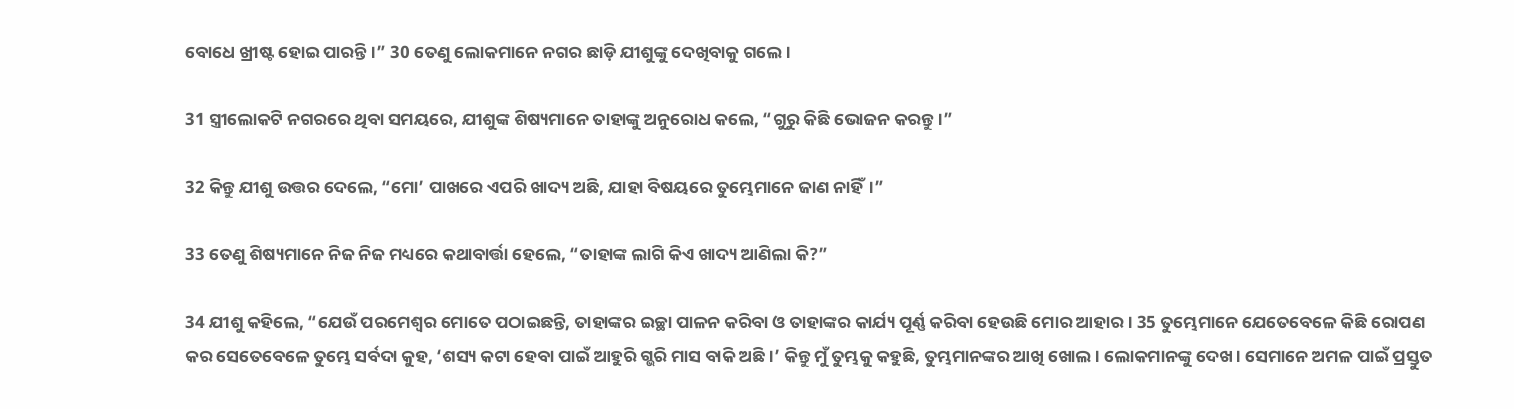ବୋଧେ ଖ୍ରୀଷ୍ଟ ହୋଇ ପାରନ୍ତି।” 30 ତେଣୁ ଲୋକମାନେ ନଗର ଛାଡ଼ି ଯୀଶୁଙ୍କୁ ଦେଖିବାକୁ ଗଲେ।

31 ସ୍ତ୍ରୀଲୋକଟି ନଗରରେ ଥିବା ସମୟରେ, ଯୀଶୁଙ୍କ ଶିଷ୍ୟମାନେ ତାହାଙ୍କୁ ଅନୁରୋଧ କଲେ, “ଗୁରୁ କିଛି ଭୋଜନ କରନ୍ତୁ।”

32 କିନ୍ତୁ ଯୀଶୁ ଉତ୍ତର ଦେଲେ, “ମୋ’ ପାଖରେ ଏପରି ଖାଦ୍ୟ ଅଛି, ଯାହା ବିଷୟରେ ତୁମ୍ଭେମାନେ ଜାଣ ନାହିଁ।”

33 ତେଣୁ ଶିଷ୍ୟମାନେ ନିଜ ନିଜ ମଧ୍ୟରେ କଥାବାର୍ତ୍ତା ହେଲେ, “ତାହାଙ୍କ ଲାଗି କିଏ ଖାଦ୍ୟ ଆଣିଲା କି?”

34 ଯୀଶୁ କହିଲେ, “ଯେଉଁ ପରମେଶ୍ୱର ମୋତେ ପଠାଇଛନ୍ତି, ତାହାଙ୍କର ଇଚ୍ଛା ପାଳନ କରିବା ଓ ତାହାଙ୍କର କାର୍ଯ୍ୟ ପୂର୍ଣ୍ଣ କରିବା ହେଉଛି ମୋର ଆହାର। 35 ତୁମ୍ଭେମାନେ ଯେତେବେଳେ କିଛି ରୋପଣ କର ସେତେବେଳେ ତୁମ୍ଭେ ସର୍ବଦା କୁହ, ‘ଶସ୍ୟ କଟା ହେବା ପାଇଁ ଆହୁରି ଗ୍ଭରି ମାସ ବାକି ଅଛି।’ କିନ୍ତୁ ମୁଁ ତୁମ୍ଭକୁ କହୁଛି, ତୁମ୍ଭମାନଙ୍କର ଆଖି ଖୋଲ। ଲୋକମାନଙ୍କୁ ଦେଖ। ସେମାନେ ଅମଳ ପାଇଁ ପ୍ରସ୍ତୁତ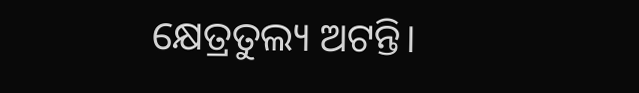କ୍ଷେତ୍ରତୁଲ୍ୟ ଅଟନ୍ତି।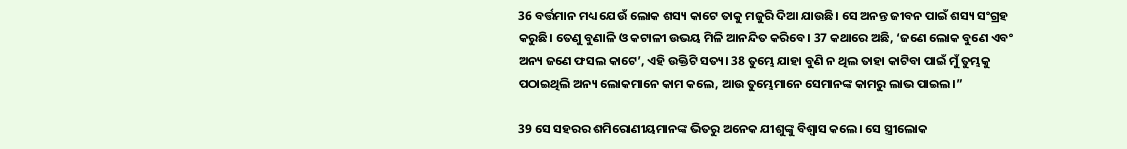36 ବର୍ତ୍ତମାନ ମଧ୍ୟ ଯେଉଁ ଲୋକ ଶସ୍ୟ କାଟେ ତାକୁ ମଜୁରି ଦିଆ ଯାଉଛି। ସେ ଅନନ୍ତ ଜୀବନ ପାଇଁ ଶସ୍ୟ ସଂଗ୍ରହ କରୁଛି। ତେଣୁ ବୁଣାଳି ଓ ‌‌କଟାଳୀ ଉଭୟ ମିଳି ଆନନ୍ଦିତ କରିବେ। 37 କଥାରେ ଅଛି, ‘ଜଣେ ଲୋକ ବୁଣେ ଏବଂ ଅନ୍ୟ ଜଣେ ଫସଲ କାଟେ’, ଏହି ଉକ୍ତିଟି ସତ୍ୟ। 38 ତୁମ୍ଭେ ଯାହା ବୁଣି ନ ଥିଲ ତାହା କାଟିବା ପାଇଁ ମୁଁ ତୁମ୍ଭକୁ ପଠାଇଥିଲି ଅନ୍ୟ ଲୋକମାନେ କାମ କଲେ, ଆଉ ତୁମ୍ଭେମାନେ ସେମାନଙ୍କ କାମରୁ ଲାଭ ପାଇଲ।”

39 ସେ ସହରର ଶମିରୋଣୀୟମାନଙ୍କ ଭିତରୁ ଅନେକ ଯୀଶୁଙ୍କୁ ବିଶ୍ୱାସ କଲେ। ସେ ସ୍ତ୍ରୀଲୋକ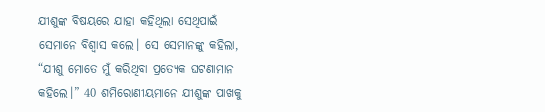ଯୀଶୁଙ୍କ ବିଷୟରେ ଯାହା କହିଥିଲା ସେଥିପାଇଁ ସେମାନେ ବିଶ୍ୱାସ କଲେ। ସେ ସେମାନଙ୍କୁ କହିଲା, “ଯୀଶୁ ମୋତେ ମୁଁ କରିଥିବା ପ୍ରତ୍ୟେକ ଘଟଣାମାନ କହିଲେ।” 40 ଶମିରୋଣୀୟମାନେ ଯୀଶୁଙ୍କ ପାଖକୁ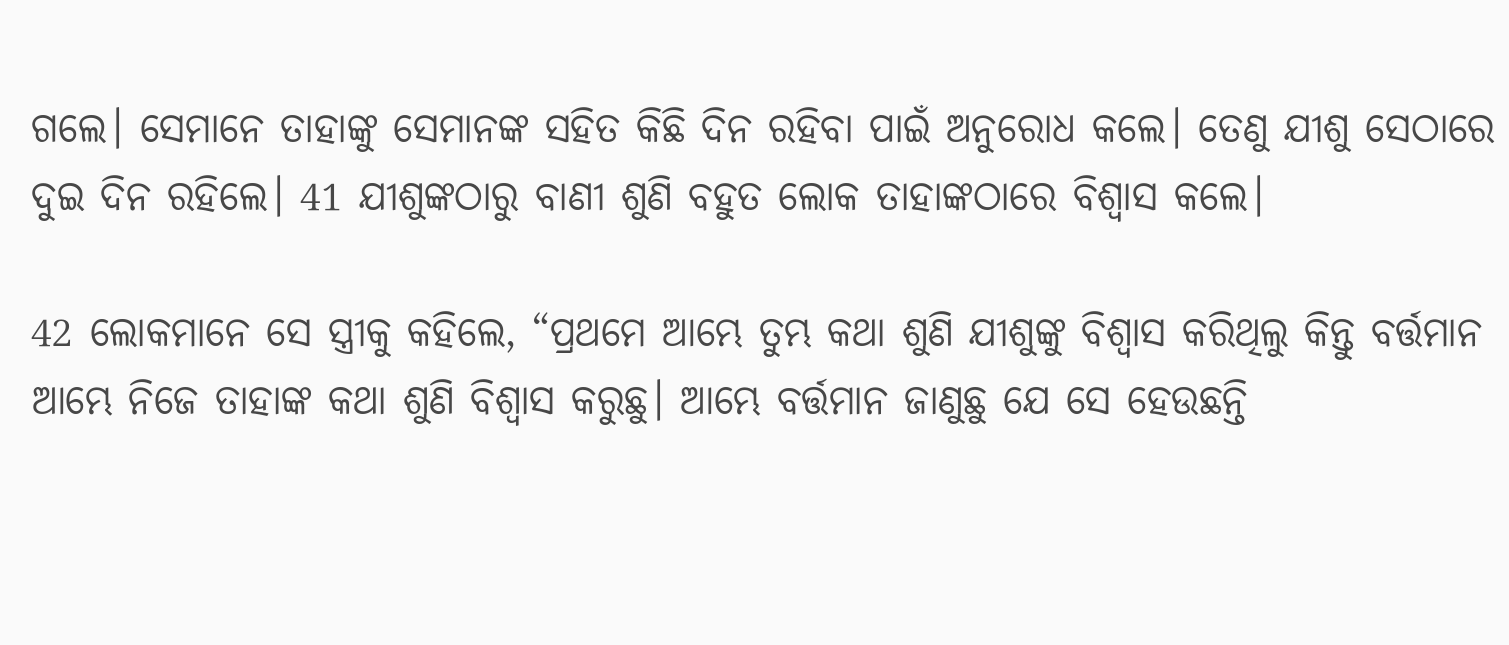ଗଲେ। ସେମାନେ ତାହାଙ୍କୁ ସେମାନଙ୍କ ସହିତ କିଛି ଦିନ ରହିବା ପାଇଁ ଅନୁରୋଧ କଲେ। ତେଣୁ ଯୀଶୁ ସେଠାରେ ଦୁଇ ଦିନ ରହିଲେ। 41 ଯୀଶୁଙ୍କଠାରୁ ବାଣୀ ଶୁଣି ବହୁତ ଲୋକ ତାହାଙ୍କଠାରେ ବିଶ୍ୱାସ କଲେ।

42 ଲୋକମାନେ ସେ ସ୍ତ୍ରୀକୁ କହିଲେ, “ପ୍ରଥମେ ଆମ୍ଭେ ତୁମ୍ଭ କଥା ଶୁଣି ଯୀଶୁଙ୍କୁ ବିଶ୍ୱାସ କରିଥିଲୁ କିନ୍ତୁ ବର୍ତ୍ତମାନ ଆମ୍ଭେ ନିଜେ ତାହାଙ୍କ କଥା ଶୁଣି ବିଶ୍ୱାସ କରୁଛୁ। ଆମ୍ଭେ ବର୍ତ୍ତମାନ ଜାଣୁଛୁ ଯେ ସେ ହେଉଛନ୍ତି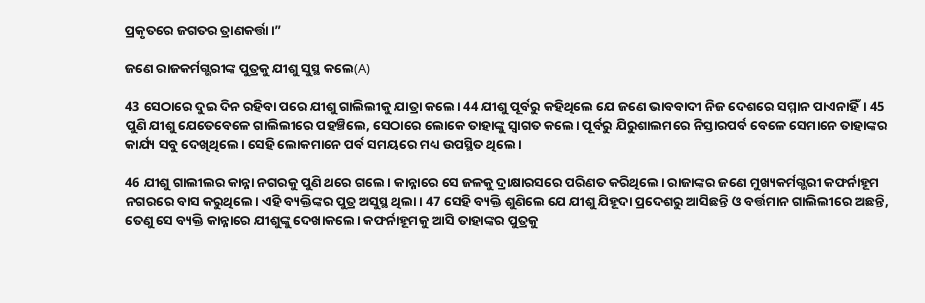ପ୍ରକୃତରେ ଜଗତର ତ୍ରାଣକର୍ତ୍ତା।”

ଜଣେ ରାଜକର୍ମଗ୍ଭରୀଙ୍କ ପୁତ୍ରକୁ ଯୀଶୁ ସୁସ୍ଥ କଲେ(A)

43 ସେଠାରେ ଦୁଇ ଦିନ ରହିବା ପରେ ଯୀଶୁ ଗାଲିଲୀକୁ ଯାତ୍ରା କଲେ। 44 ଯୀଶୁ ପୂର୍ବରୁ କହିଥିଲେ ଯେ ଜଣେ ଭାବବାଦୀ ନିଜ ଦେଶରେ ସମ୍ମାନ ପାଏନାହିଁ। 45 ପୁଣି ଯୀଶୁ ଯେତେବେଳେ ଗାଲିଲୀରେ ପହଞ୍ଚିଲେ, ସେଠାରେ ଲୋକେ ତାହାଙ୍କୁ ସ୍ୱାଗତ କଲେ। ପୂର୍ବରୁ ଯିରୁଶାଲମରେ ନିସ୍ତାରପର୍ବ ବେଳେ ସେମାନେ ତାହାଙ୍କର କାର୍ଯ୍ୟ ସବୁ ଦେଖିଥିଲେ। ସେହି ଲୋକମାନେ ପର୍ବ ସମୟରେ ମଧ୍ୟ ଉପସ୍ଥିତ ଥିଲେ।

46 ଯୀଶୁ ଗାଲୀଲର କାନ୍ନା ନଗରକୁ ପୁଣି ଥରେ ଗଲେ। କାନ୍ନାରେ ସେ ଜଳକୁ ଦ୍ରାକ୍ଷାରସରେ ପରିଣତ କରିଥିଲେ। ରାଜାଙ୍କର ଜଣେ ମୁଖ୍ୟକର୍ମଗ୍ଭରୀ କଫର୍ନାହୂମ ନଗରରେ ବାସ କରୁଥିଲେ। ଏହି ବ୍ୟକ୍ତିଙ୍କର ପୁତ୍ର ଅସୁସ୍ଥ ଥିଲା। 47 ସେହି ବ୍ୟକ୍ତି ଶୁଣିଲେ ଯେ ଯୀଶୁ ଯିହୂଦା ପ୍ରଦେଶରୁ ଆସିଛନ୍ତି ଓ ବର୍ତ୍ତମାନ ଗାଲିଲୀରେ ଅଛନ୍ତି, ତେଣୁ ସେ ବ୍ୟକ୍ତି କାନ୍ନାରେ ଯୀଶୁଙ୍କୁ ଦେଖାକଲେ। କଫର୍ନାହୂମକୁ ଆସି ତାହାଙ୍କର ପୁତ୍ରକୁ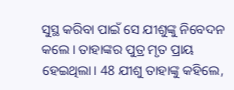ସୁସ୍ଥ କରିବା ପାଇଁ ସେ ଯୀଶୁଙ୍କୁ ନିବେଦନ କଲେ। ତାହାଙ୍କର ପୁତ୍ର ମୃତ ପ୍ରାୟ ହେଇଥିଲା। 48 ଯୀଶୁ ତାହାଙ୍କୁ କହିଲେ,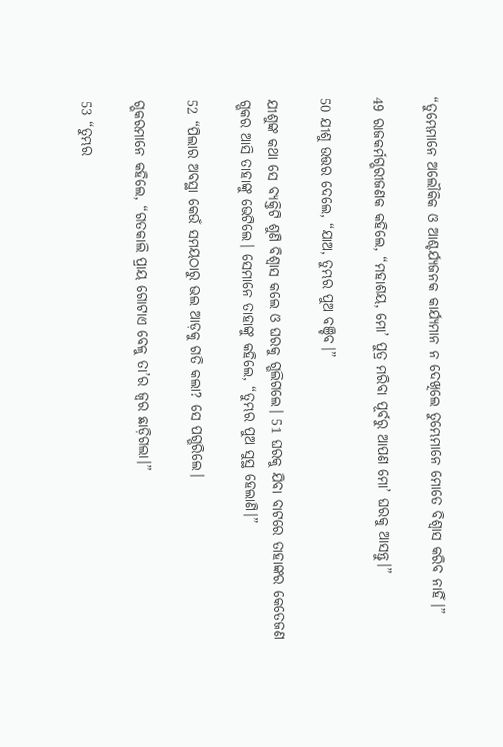“ତୁମ୍ଭେମାନେ ଅଲୌକିକ ଓ ଆଶ୍ଚର୍ଯ୍ୟଜନକ କାର୍ଯ୍ୟମାନ ନ ଦେଖିଲେ ତୁମ୍ଭେମାନେ ମୋତେ ବିଶ୍ୱାସ କରିବ ନାହିଁ।”

49 ରାଜକର୍ମଗ୍ଭରୀଜଣକ କହିଲେ, “ମହାଶୟ, ମୋ’ ପୁତ୍ର ମରିବା ପୂର୍ବରୁ ଆପଣ ମୋ’ ଘରକୁ ଆସନ୍ତୁ।”

50 ଯୀଶୁ ଉତ୍ତର ଦେଲେ, “ଯାଅ, ତୁମ୍ଭର ପୁଅ ବଞ୍ଚିବ।”

ଯୀଶୁଙ୍କ କଥା ସେ ବ୍ୟକ୍ତିଟି ଶୁଣି ବିଶ୍ୱାସ କଲେ ଓ ଘରକୁ ଗ୍ଭଲିଗଲେ। 51 ଘରକୁ ଯିବା ବାଟରେ ତାହାଙ୍କର କେତେଜଣ ଗ୍ଭକର ଆସି ତାହାଙ୍କୁ ଭେଟିଲେ। ସେମାନେ ତାହାଙ୍କୁ କହିଲେ, “ତୁମ୍ଭର ପୁଅ ସୁସ୍ଥ ହେଲାଣି।”

52 “ପିଲାର ଅବସ୍ଥା କେଉଁ ସମୟଠାରୁ ଭଲ ଆଡ଼କୁ ଗତି କଲା? ସେ ପଗ୍ଭରିଲେ।

ଗ୍ଭକରମାନେ କହିଲେ, “ଗତକାଲି ପ୍ରାୟ ଗୋଟାଏ ବେଳୁ ତା’ର ଜ୍ୱର ଛାଡ଼ିଗଲା।”

53 “ତୁମ୍ଭର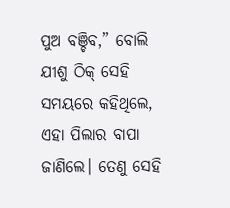ପୁଅ ବଞ୍ଚିବ,” ବୋଲି ଯୀଶୁ ଠିକ୍ ସେହି ସମୟରେ କହିଥିଲେ, ଏହା ପିଲାର ବାପା ଜାଣିଲେ। ତେଣୁ ସେହି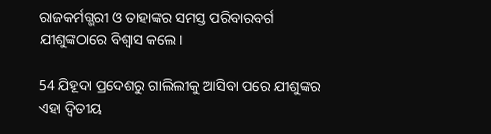ରାଜକର୍ମଗ୍ଭରୀ ଓ ତାହାଙ୍କର ସମସ୍ତ ପରିବାରବର୍ଗ ଯୀଶୁଙ୍କଠାରେ ବିଶ୍ୱାସ କଲେ।

54 ଯିହୂଦା ପ୍ରଦେଶରୁ ଗାଲିଲୀକୁ ଆସିବା ପରେ ଯୀଶୁଙ୍କର ଏହା ଦ୍ୱିତୀୟ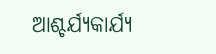ଆଶ୍ଚର୍ଯ୍ୟକାର୍ଯ୍ୟ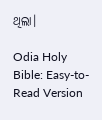ଥିଲା।

Odia Holy Bible: Easy-to-Read Version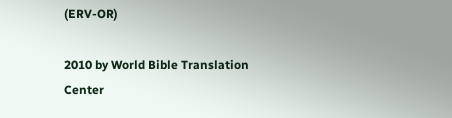(ERV-OR)

2010 by World Bible Translation Center